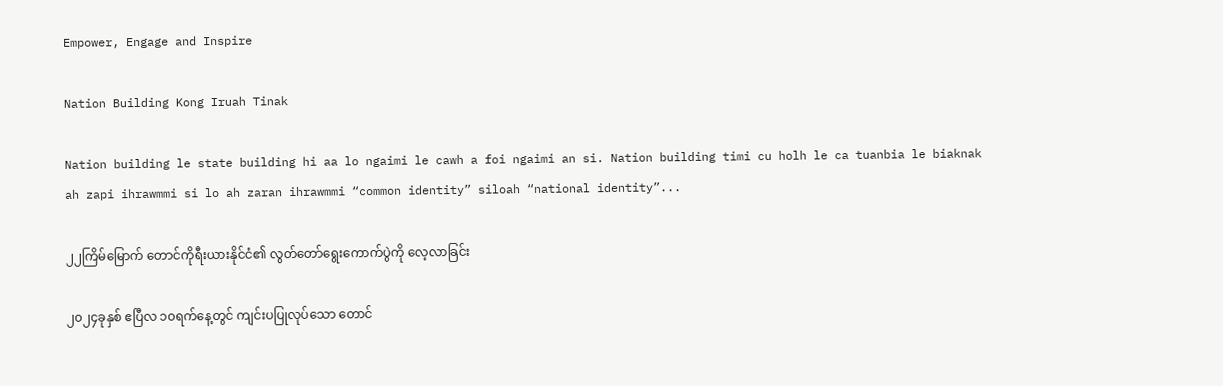Empower, Engage and Inspire

Nation Building Kong Iruah Tinak

Nation building le state building hi aa lo ngaimi le cawh a foi ngaimi an si. Nation building timi cu holh le ca tuanbia le biaknak ah zapi ihrawmmi si lo ah zaran ihrawmmi “common identity” siloah “national identity”...

၂၂ကြိမ်မြောက် တောင်ကိုရီးယားနိုင်ငံ၏ လွတ်တော်ရွေးကောက်ပွဲကို လေ့လာခြင်း

၂၀၂၄ခုနှစ် ဧပြီလ ၁၀ရက်နေ့တွင် ကျင်းပပြုလုပ်သော တောင်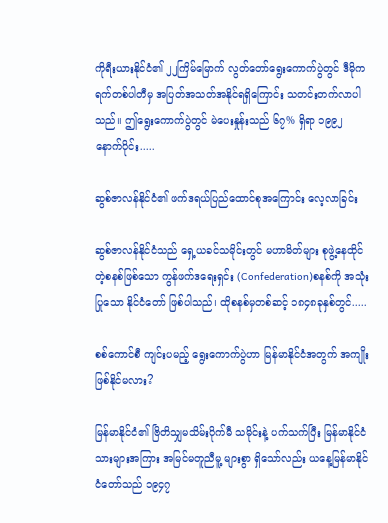ကိုရီးယားနိုင်ငံ၏ ၂၂ကြိမ်မြောက် လွတ်တော်ရွေးကောက်ပွဲတွင် ဒီမိုကရက်တစ်ပါတီမှ အပြတ်အသတ်အနိုင်ရရှိကြောင်း သတင်းတက်လာပါသည်။ ဤရွေးကောက်ပွဲတွင် မဲပေးနှုန်းသည် ၆၇% ရှိရာ ၁၉၉၂ နောက်ပိုင်း.....

ဆွစ်ဇာလန်နိုင်ငံ၏ ဖက်ဒရယ်ပြည်ထောင်စုအကြောင်း လေ့လာခြင်း

ဆွစ်ဇာလန်နိုင်ငံသည် ‌ရှေ့ယခင်သမိုင်းတွင် မဟာမိတ်များ စုဖွဲ့နေထိုင်တဲ့စနစ်ဖြစ်သော ကွန်ဖက်ဒရေးရှင်း (Confederation)စနစ်ကို အသုံးပြုသော နိုင်ငံတော် ဖြစ်ပါသည်၊ ထိုစနစ်မှတစ်ဆင့် ၁၈၄၈ခုနှစ်တွင်.....

စစ်ကောင်စီ ကျင်းပမည့် ရွေးကောက်ပွဲဟာ မြန်မာနိုင်ငံအတွက် အကျိုးဖြစ်နိုင်မလား?

မြန်မာနိုင်ငံ၏ ဗြိတိသျှမသိမ်းပိုက်မီ သမိုင်းနဲ့ ပက်သက်ပြီး မြန်မာနိုင်ငံသားများအကြား အမြင်မတူညီမူ့ များစွာ ရှိသော်လည်း ယနေ့မြန်မာနိုင်ငံတော်သည် ၁၉၄၇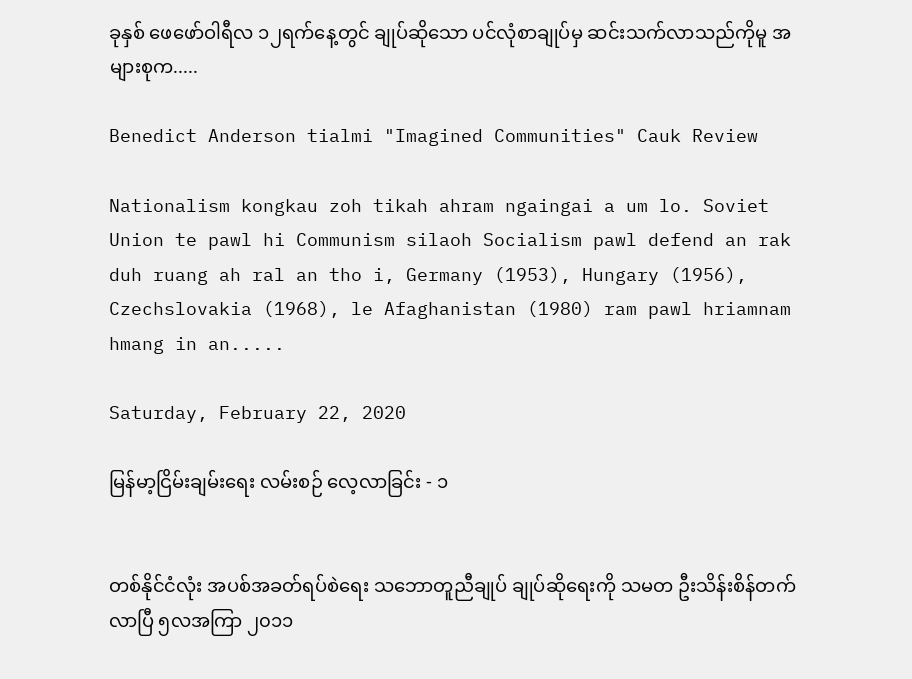ခုနှစ် ဖေဖော်ဝါရီလ ၁၂ရက်နေ့တွင် ချုပ်ဆိုသော ပင်လုံစာချုပ်မှ ဆင်းသက်လာသည်ကိုမူ အများစုက.....

Benedict Anderson tialmi "Imagined Communities" Cauk Review

Nationalism kongkau zoh tikah ahram ngaingai a um lo. Soviet Union te pawl hi Communism silaoh Socialism pawl defend an rak duh ruang ah ral an tho i, Germany (1953), Hungary (1956), Czechslovakia (1968), le Afaghanistan (1980) ram pawl hriamnam hmang in an.....

Saturday, February 22, 2020

မြန်မာ့ငြိမ်းချမ်းရေး လမ်းစဉ် လေ့လာခြင်း - ၁


တစ်နိုင်ငံလုံး အပစ်အခတ်ရပ်စဲရေး သဘောတူညီချုပ် ချုပ်ဆိုရေးကို သမတ ဦးသိန်းစိန်တက်လာပြီ ၅လအကြာ ၂၀၁၁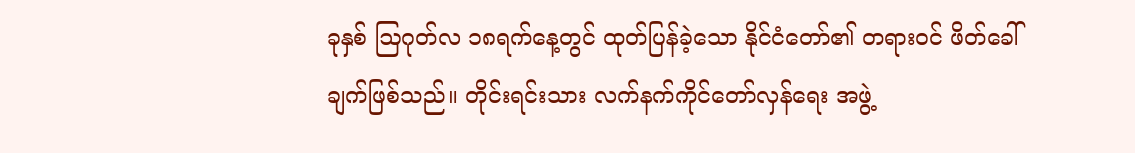ခုနှစ် ဩဂုတ်လ ၁၈ရက်နေ့တွင် ထုတ်ပြန်ခဲ့သော နိုင်ငံတော်၏ တရားဝင် ဖိတ်ခေါ်ချက်ဖြစ်သည်။ တိုင်းရင်းသား လက်နက်ကိုင်တော်လှန်ရေး အဖွဲ့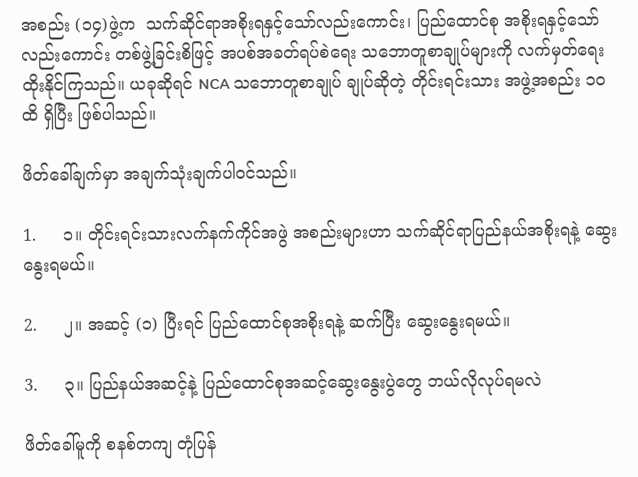အစည်း (၁၄)ဖွဲ့က  သက်ဆိုင်ရာအစိုးရနှင့်သော်လည်းကောင်း၊ ပြည်ထောင်စု အစိုးရနှင့်သော်လည်းကောင်း တစ်ဖွဲ့ခြင်းစိဖြင့် အပစ်အခတ်ရပ်စဲရေး သဘောတူစာချုပ်များကို လက်မှတ်ရေးထိုးနိုင်ကြသည်။ ယခုဆိုရင် NCA သဘောတူစာချုပ် ချုပ်ဆိုတဲ့ တိုင်းရင်းသား အဖွဲ့အစည်း ၁၀ထိ ရှိပြီး ဖြစ်ပါသည်။

ဖိတ်ခေါ်ချက်မှာ အချက်သုံးချက်ပါဝင်သည်။

1.     ၁။ တိုင်းရင်းသားလက်နက်ကိုင်အဖွဲ အစည်းများဟာ သက်ဆိုင်ရာပြည်နယ်အစိုးရနဲ့ ဆွေးနွေးရမယ်။

2.     ၂။ အဆင့် (၁) ပြီးရင် ပြည်ထောင်စုအစိုးရနဲ့ ဆက်ပြီး ဆွေးနွေးရမယ်။

3.     ၃။ ပြည်နယ်အဆင့်နဲ့ ပြည်ထောင်စုအဆင့်ဆွေးနွေးပွဲတွေ ဘယ်လိုလုပ်ရမလဲ

ဖိတ်ခေါ်မူကို စနစ်တကျ တုံပြန်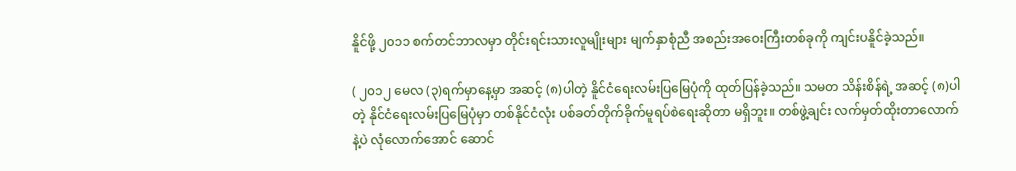နိူင်ဖို့ ၂၀၁၁ စက်တင်ဘာလမှာ တိုင်းရင်းသားလူမျိုးများ မျက်နှာစုံညီ အစည်းအဝေးကြီးတစ်ခုကို ကျင်းပနိူင်ခဲ့သည်။

( ၂၀၁၂ မေလ (၃)ရက်မှာနေ့မှာ အဆင့် (၈)ပါတဲ့ နိူင်ငံရေးလမ်းပြမြေပုံကို ထုတ်ပြန်ခဲ့သည်။ သမတ သိန်းစိန်ရဲ့ အဆင့် (၈)ပါတဲ့ နိုင်ငံရေးလမ်းပြမြေပုံမှာ တစ်နိုင်ငံလုံး ပစ်ခတ်တိုက်ခိုက်မူရပ်စဲရေးဆိုတာ မရှိဘူး။ တစ်ဖွဲ့ချင်း လက်မှတ်ထိုးတာလောက်နဲ့ပဲ လုံလောက်အောင် ဆောင်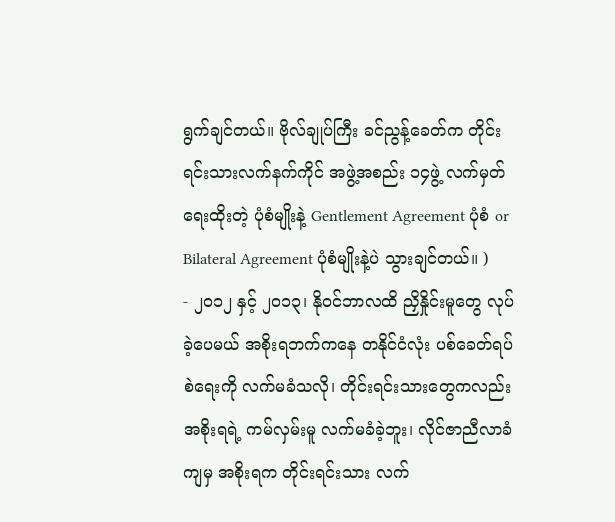ရွက်ချင်တယ်။ ဗိုလ်ချုပ်ကြီး ခင်ညွန့်ခေတ်က တိုင်းရင်းသားလက်နက်ကိုင် အဖွဲ့အစည်း ၁၄ဖွဲ့ လက်မှတ်ရေးထိုးတဲ့ ပုံစံမျိုးနဲ့ Gentlement Agreement ပုံစံ or Bilateral Agreement ပုံစံမျိုးနဲ့ပဲ သွားချင်တယ်။ )
- ၂၀၁၂ နှင့် ၂၀၁၃၊ နိုဝင်ဘာလထိ ညှိနှိုင်းမူတွေ လုပ်ခဲ့ပေမယ် အစိုးရဘက်ကနေ တနိုင်ငံလုံး ပစ်ခေတ်ရပ်စဲရေးကို လက်မခံသလို၊ တိုင်းရင်းသားတွေကလည်း အစိုးရရဲ့ ကမ်လှမ်းမူ လက်မခံခဲ့ဘူး၊ လိုင်ဇာညီလာခံကျမှ အစိုးရက တိုင်းရင်းသား လက်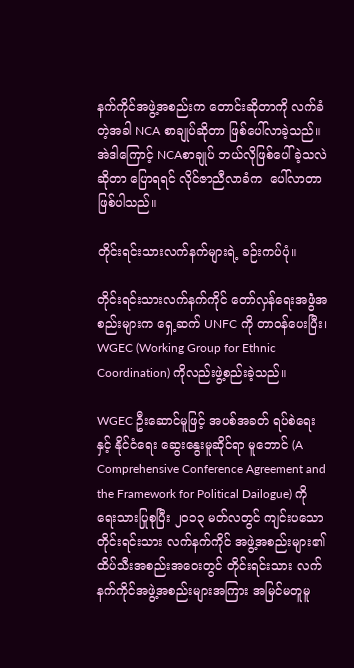နက်ကိုင်အဖွဲ့အစည်းက တောင်းဆိုတာကို လက်ခံတဲ့အခါ NCA စာချုပ်ဆိုတာ ဖြစ်ပေါ်လာခဲ့သည်။  အဲဒါကြောင့် NCAစာချုပ် ဘယ်လိုဖြစ်ပေါ်ခဲ့သလဲဆိုတာ ပြောရရင် လိုင်ဇာညီလာခံက  ပေါ်လာတာ ဖြစ်ပါသည်။

တိုင်းရင်းသားလက်နက်များရဲ့ ခဉ်းကပ်ပုံ။

တိုင်းရင်းသားလက်နက်ကိုင် တော်လှန်ရေးအဖွဲံအစည်းများက ရှေ့ဆက် UNFC ကို တာဝန်ပေးပြီး၊ WGEC (Working Group for Ethnic Coordination) ကိုလည်းဖွဲ့စည်းခဲ့သည်။

WGEC ဦးဆောင်မူဖြင့် အပစ်အခတ် ရပ်စဲရေးနှင့် နိုင်ငံရေး ဆွေးနွေးမူဆိုင်ရာ မူဘောင် (A Comprehensive Conference Agreement and the Framework for Political Dailogue) ကို ရေးသားပြုစုပြီး ၂၀၁၃ မတ်လတွင် ကျင်းပသော တိုင်းရင်းသား လက်နက်ကိုင် အဖွဲ့အစည်းများ၏ ထိပ်သီးအစည်းအဝေးတွင် တိုင်းရင်းသား လက်နက်ကိုင်အဖွဲ့အစည်းများအကြား အမြင်မတူမူ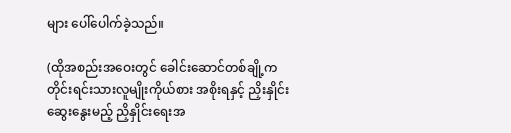များ ပေါ်ပေါက်ခဲ့သည်။

(ထိုအစည်းအဝေးတွင် ခေါင်းဆောင်တစ်ချို့က တိုင်းရင်းသားလူမျိုးကိုယ်စား အစိုးရနှင့် ညှိးနှိုင်းဆွေးနွေးမည့် ညှိနှိုင်းရေးအ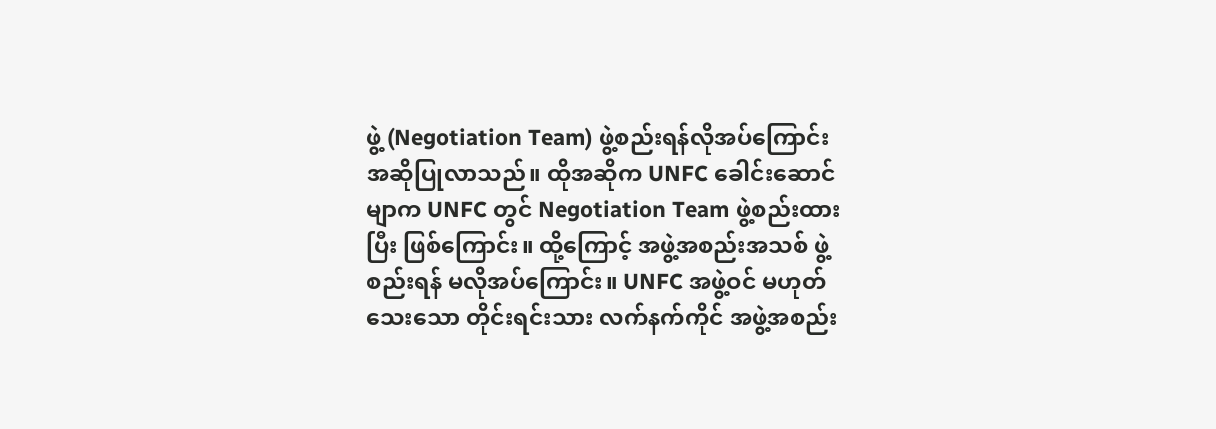ဖွဲ့ (Negotiation Team) ဖွဲ့စည်းရန်လိုအပ်ကြောင်း အဆိုပြုလာသည်။ ထိုအဆိုက UNFC ခေါင်းဆောင်မျာက UNFC တွင် Negotiation Team ဖွဲ့စည်းထားပြီး ဖြစ်ကြောင်း။ ထို့ကြောင့် အဖွဲ့အစည်းအသစ် ဖွဲ့စည်းရန် မလိုအပ်ကြောင်း။ UNFC အဖွဲ့ဝင် မဟုတ်သေးသော တိုင်းရင်းသား လက်နက်ကိုင် အဖွဲ့အစည်း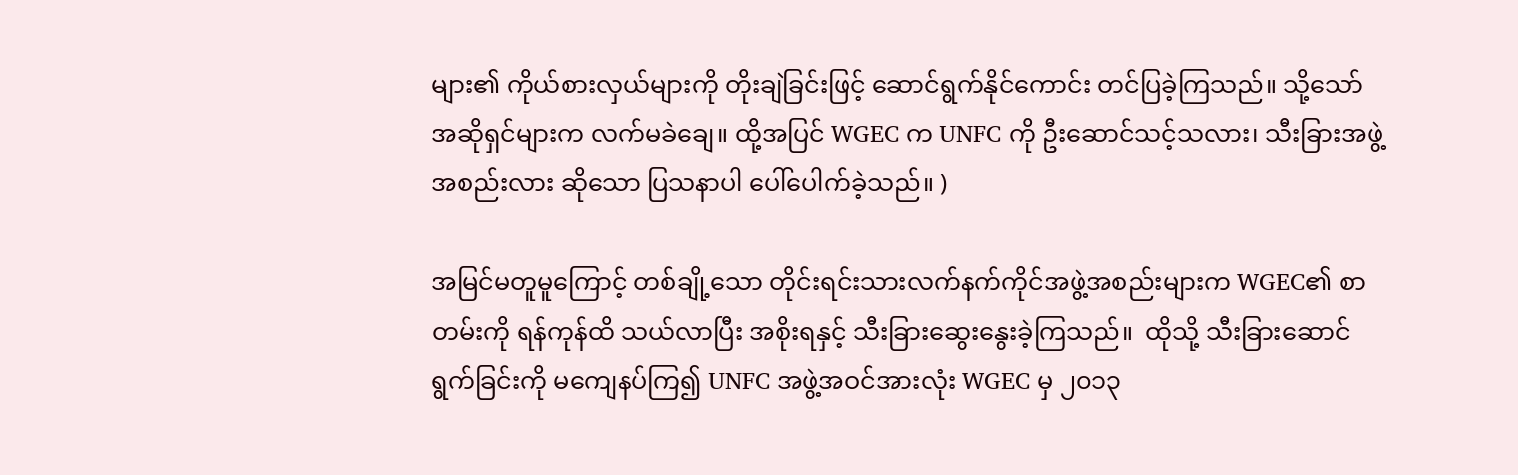များ၏ ကိုယ်စားလှယ်များကို တိုးချဲခြင်းဖြင့် ဆောင်ရွက်နိုင်ကောင်း တင်ပြခဲ့ကြသည်။ သို့သော် အဆိုရှင်များက လက်မခဲချေ။ ထို့အပြင် WGEC က UNFC ကို ဦးဆောင်သင့်သလား၊ သီးခြားအဖွဲ့အစည်းလား ဆိုသော ပြသနာပါ ပေါ်ပေါက်ခဲ့သည်။ )

အမြင်မတူမူကြောင့် တစ်ချို့သော တိုင်းရင်းသားလက်နက်ကိုင်အဖွဲ့အစည်းများက WGEC၏ စာတမ်းကို ရန်ကုန်ထိ သယ်လာပြီး အစိုးရနှင့် သီးခြားဆွေးနွေးခဲ့ကြသည်။  ထိုသို့ သီးခြားဆောင်ရွက်ခြင်းကို မကျေနပ်ကြ၍ UNFC အဖွဲ့အဝင်အားလုံး WGEC မှ ၂၀၁၃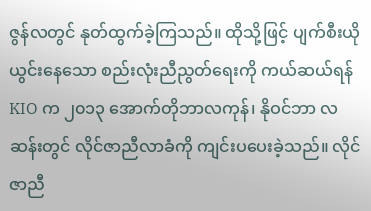ဇွန်လတွင် နုတ်ထွက်ခဲ့ကြသည်။ ထိုသို့ဖြင့် ပျက်စီးယိုယွင်းနေသော စည်းလုံးညီညွတ်ရေးကို ကယ်ဆယ်ရန် KIO က ၂၀၁၃ အောက်တိုဘာလကုန်၊ နိုဝင်ဘာ လဆန်းတွင် လိုင်ဇာညီလာခံကို ကျင်းပပေးခဲ့သည်။ လိုင်ဇာညီ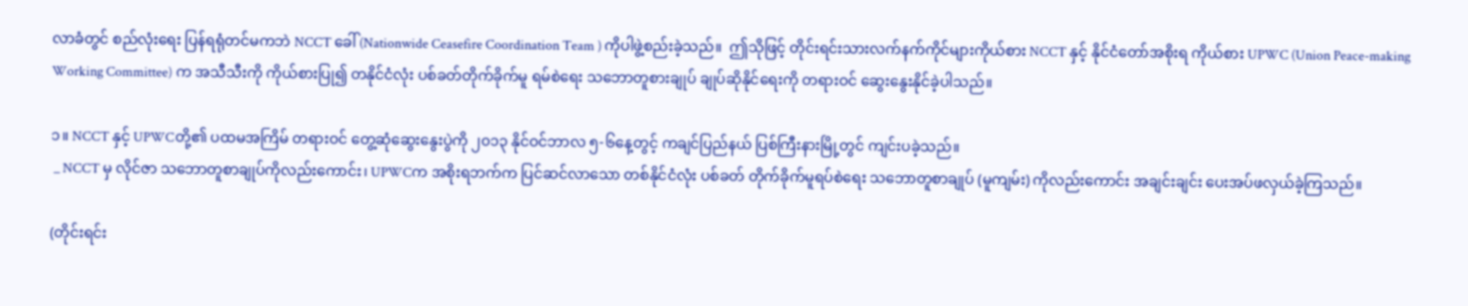လာခံတွင် စည်လုံးရေး ပြန်ရရုံတင်မကဘဲ NCCT ခေါ် (Nationwide Ceasefire Coordination Team ) ကိုပါဖွဲ့စည်းခဲ့သည်။  ဤသိုဖြင့် တိုင်းရင်းသားလက်နက်ကိုင်များကိုယ်စား NCCT နှင့် နိုင်ငံတော်အစိုးရ ကိုယ်စား UPWC (Union Peace-making Working Committee) က အသီသီးကို ကိုယ်စားပြု၍ တနိုင်ငံလုံး ပစ်ခတ်တိုက်ခိုက်မူ ရမ်စဲရေး သဘောတူစားချုပ် ချုပ်ဆိုနိုင်ရေးကို တရားဝင် ဆွေးနွေးနိုင်ခဲ့ပါသည်။

၁။ NCCT နှင့် UPWCတို့၏ ပထမအကြိမ် တရားဝင် တွေ့ဆုံဆွေးနွေးပွဲကို ၂၀၁၃ နိုင်ဝင်ဘာလ ၅-၆နေ့တွင့် ကချင်ပြည်နယ် ပြစ်ကြီးနားမြို့တွင် ကျင်းပခဲ့သည်။
 _ NCCT မှ လိုင်ဇာ သဘောတူစာချုပ်ကိုလည်းကောင်း၊ UPWCက အစိုးရဘက်က ပြင်ဆင်လာသော တစ်နိုင်ငံလုံး ပစ်ခတ် တိုက်ခိုက်မူရပ်စဲရေး သဘောတူစာချုပ် (မူကျမ်း) ကိုလည်းကောင်း အချင်းချင်း ပေးအပ်ဖလှယ်ခဲ့ကြသည်။

(တိုင်းရင်း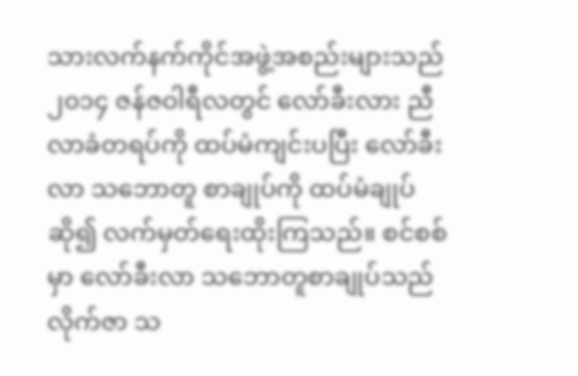သားလက်နက်ကိုင်အဖွဲ့အစည်းများသည် ၂၀၁၄ ဇန်ဇဝါရီလတွင် လော်ခီးလား ညီလာခံတရပ်ကို ထပ်မံကျင်းပပြီး လော်ခီးလာ သဘောတူ စာချုပ်ကို ထပ်မံချုပ်ဆို၍ လက်မှတ်ရေးထိုးကြသည်။ စင်စစ်မှာ လော်ခီးလာ သဘောတူစာချုပ်သည် လိုက်ဇာ သ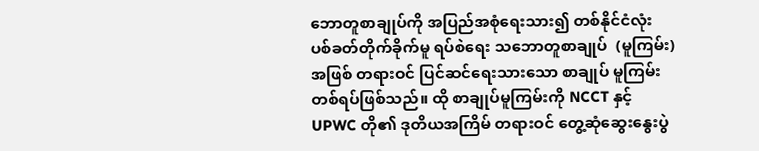ဘောတူစာချုပ်ကို အပြည်အစုံရေးသား၍ တစ်နိုင်ငံလုံး ပစ်ခတ်တိုက်ခိုက်မူ ရပ်စဲရေး သဘောတူစာချုပ်  (မူကြမ်း) အဖြစ် တရားဝင် ပြင်ဆင်ရေးသားသော စာချုပ် မူကြမ်းတစ်ရပ်ဖြစ်သည်။ ထို စာချုပ်မူကြမ်းကို NCCT နှင့် UPWC တို၏ ဒုတိယအကြိမ် တရားဝင် တွေ့ဆုံဆွေးနွေးပွဲ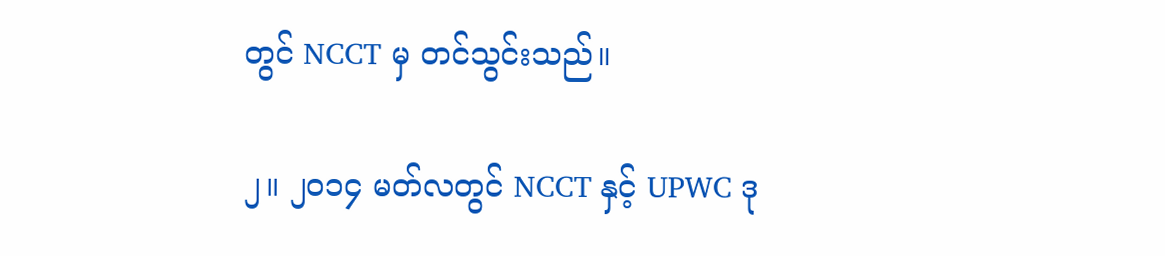တွင် NCCT မှ တင်သွင်းသည်။

၂။ ၂၀၁၄ မတ်လတွင် NCCT နှင့် UPWC ဒု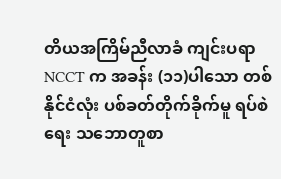တိယအကြိမ်ညီလာခံ ကျင်းပရာ NCCT က အခန်း (၁၁)ပါသော တစ်နိုင်ငံလုံး ပစ်ခတ်တိုက်ခိုက်မူ ရပ်စဲရေး သဘောတူစာ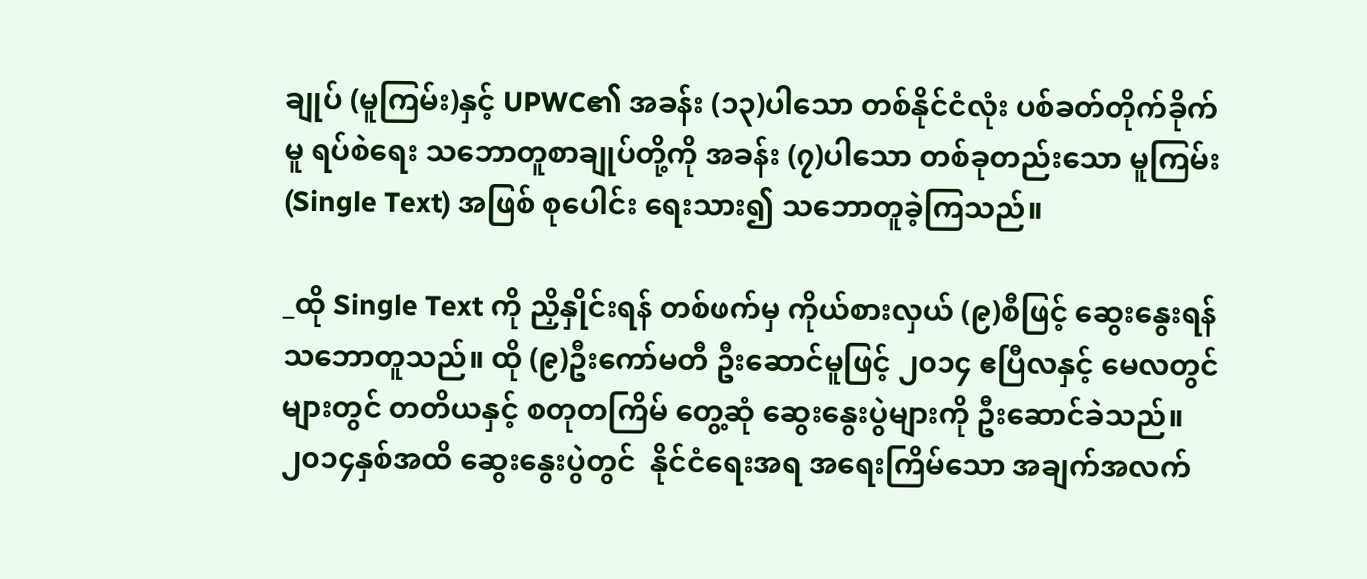ချုပ် (မူကြမ်း)နှင့် UPWC၏ အခန်း (၁၃)ပါသော တစ်နိုင်ငံလုံး ပစ်ခတ်တိုက်ခိုက်မူ ရပ်စဲရေး သဘောတူစာချုပ်တို့ကို အခန်း (၇)ပါသော တစ်ခုတည်းသော မူကြမ်း (Single Text) အဖြစ် စုပေါင်း ရေးသား၍ သဘောတူခဲ့ကြသည်။

_ထို Single Text ကို ညှိနှိုင်းရန် တစ်ဖက်မှ ကိုယ်စားလှယ် (၉)စီဖြင့် ဆွေးနွေးရန် သဘောတူသည်။ ထို (၉)ဦးကော်မတီ ဦးဆောင်မူဖြင့် ၂၀၁၄ ဧပြီလနှင့် မေလတွင်များတွင် တတိယနှင့် စတုတကြိမ် တွေ့ဆုံ ဆွေးနွေးပွဲများကို ဦးဆောင်ခဲသည်။ ၂၀၁၄နှစ်အထိ ဆွေးနွေးပွဲတွင်  နိုင်ငံရေးအရ အရေးကြိမ်သော အချက်အလက်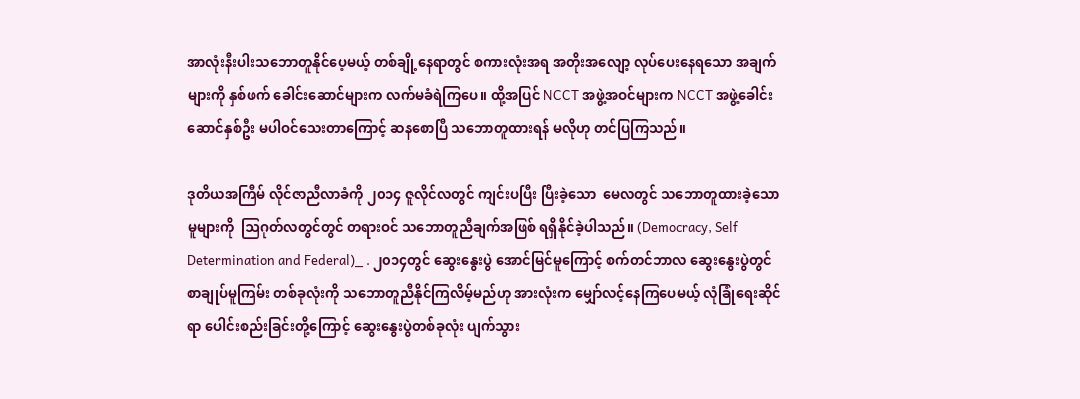အာလုံးနီးပါးသဘောတူနိုင်ပေ့မယ့် တစ်ချို့နေရာတွင် စကားလုံးအရ အတိုးအလျော့ လုပ်ပေးနေရသော အချက်များကို နှစ်ဖက် ခေါင်းဆောင်များက လက်မခံရဲကြပေ။ ထို့အပြင် NCCT အဖွဲ့အဝင်များက NCCT အဖွဲ့ခေါင်းဆောင်နှစ်ဦး မပါဝင်သေးတာကြောင့် ဆနစောပြီ သဘောတူထားရန် မလိုဟု တင်ပြကြသည်။

ဒုတိယအကြီမ် လိုင်ဇာညီလာခံကို ၂၀၁၄ ဇူလိုင်လတွင် ကျင်းပပြီး ပြီးခဲ့သော  မေလတွင် သဘောတူထားခဲ့သော မူများကို  ဩဂုတ်လတွင်တွင် တရားဝင် သဘောတူညီချက်အဖြစ် ရရှိနိုင်ခဲ့ပါသည်။ (Democracy, Self Determination and Federal)_ . ၂၀၁၄တွင် ဆွေးနွေးပွဲ အောင်မြင်မူကြောင့် စက်တင်ဘာလ ဆွေးနွေးပွဲတွင်  စာချုပ်မူကြမ်း တစ်ခုလုံးကို သဘောတူညီနိုင်ကြလိမ့်မည်ဟု အားလုံးက မျှော်လင့်နေကြပေမယ့် လုံခြုံရေးဆိုင်ရာ ပေါင်းစည်းခြင်းတို့ကြောင့် ဆွေးနွေးပွဲတစ်ခုလုံး ပျက်သွား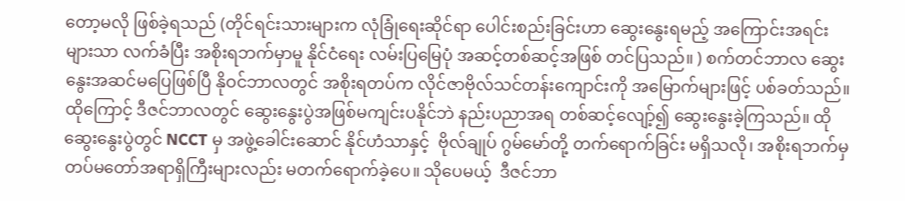တော့မလို ဖြစ်ခဲ့ရသည် (တိုင်ရင်းသားများက လုံခြုံရေးဆိုင်ရာ ပေါင်းစည်းခြင်းဟာ ဆွေးနွေးရမည့် အကြောင်းအရင်းများသာ လက်ခံပြီး အစိုးရဘက်မှာမူ နိုင်ငံရေး လမ်းပြမြေပုံ အဆင့်တစ်ဆင့်အဖြစ် တင်ပြသည်။ ) စက်တင်ဘာလ ဆွေးနွေးအဆင်မပြေဖြစ်ပြီ နိုဝင်ဘာလတွင် အစိုးရတပ်က လိုင်ဇာဗိုလ်သင်တန်းကျောင်းကို အမြောက်များဖြင့် ပစ်ခတ်သည်။ ထိုကြောင့် ဒီဇင်ဘာလတွင် ဆွေးနွေးပွဲအဖြစ်မကျင်းပနိုင်ဘဲ နည်းပညာအရ တစ်ဆင့်လျော့်၍ ဆွေးနွေးခဲ့ကြသည်။ ထို ဆွေးနွေးပွဲတွင် NCCT မှ အဖွဲ့ခေါင်းဆောင် နိုင်ဟံသာနှင့်  ဗိုလ်ချုပ် ဂွမ်မော်တို့ တက်ရောက်ခြင်း မရှိသလို၊ အစိုးရဘက်မှ တပ်မတော်အရာရှိကြီးများလည်း မတက်ရောက်ခဲ့ပေ။ သိုပေမယ့်  ဒီဇင်ဘာ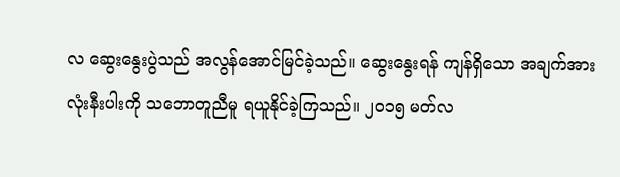လ ဆွေးနွေးပွဲသည် အလွန်အောင်မြင်ခဲ့သည်။ ဆွေးနွေးရန် ကျန်ရှိသော အချက်အားလုံးနီးပါးကို သဘောတူညီမူ ရယူနိုင်ခဲ့ကြသည်။ ၂၀၁၅ မတ်လ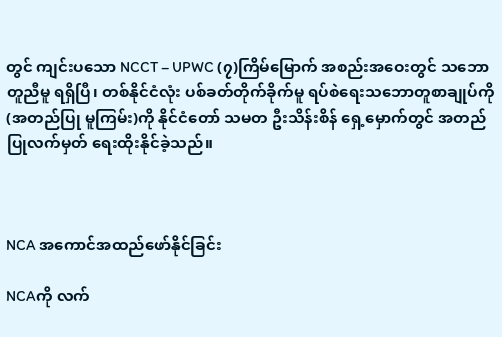တွင် ကျင်းပသော NCCT – UPWC (၇)ကြိမ်မြောက် အစည်းအဝေးတွင် သဘောတူညီမူ ရရှိပြီ၊ တစ်နိုင်ငံလုံး ပစ်ခတ်တိုက်ခိုက်မူ ရပ်စဲရေးသဘောတူစာချုပ်ကို (အတည်ပြု မူကြမ်း)ကို နိုင်ငံတော် သမတ ဦးသိန်းစိန် ရှေ့မှောက်တွင် အတည်ပြုလက်မှတ် ရေးထိုးနိုင်ခဲ့သည်။



NCA အကောင်အထည်ဖော်နိုင်ခြင်း

NCAကို လက်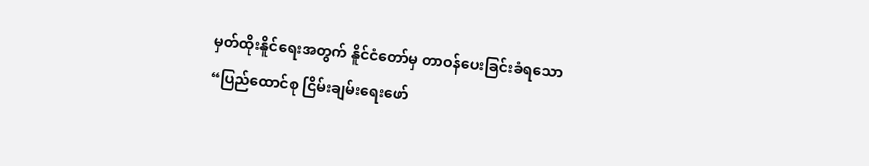မှတ်ထိုးနိူင်ရေးအတွက် နိူင်ငံတော်မှ တာဝန်ပေးခြင်းခံရသော “ပြည်ထောင်စု ငြိမ်းချမ်းရေးဖော်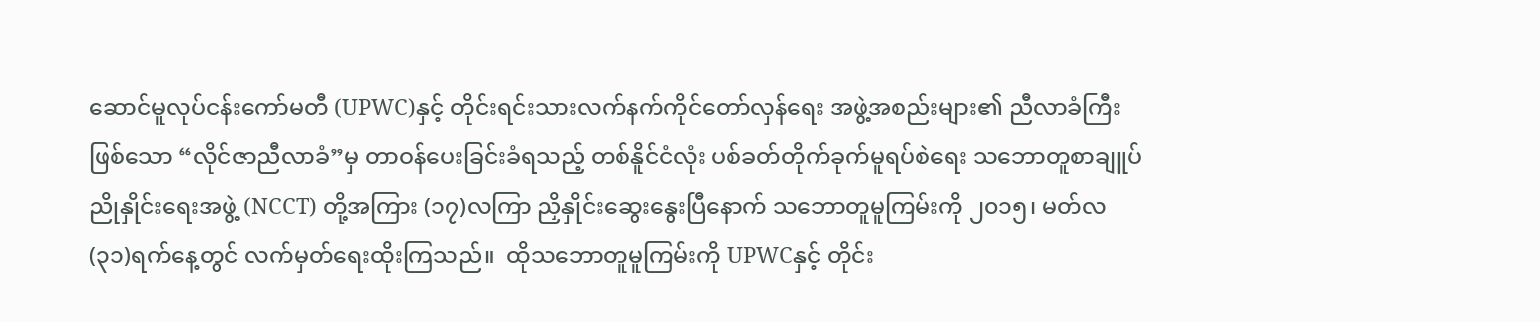ဆောင်မူလုပ်ငန်းကော်မတီ (UPWC)နှင့် တိုင်းရင်းသားလက်နက်ကိုင်တော်လှန်ရေး အဖွဲ့အစည်းများ၏ ညီလာခံကြီးဖြစ်သော “လိုင်ဇာညီလာခံ”မှ တာဝန်ပေးခြင်းခံရသည့် တစ်နိူင်ငံလုံး ပစ်ခတ်တိုက်ခုက်မူရပ်စဲရေး သဘောတူစာချူပ် ညိုနှိုင်းရေးအဖွဲ့ (NCCT) တို့အကြား (၁၇)လကြာ ညှိနှိုင်းဆွေးနွေးပြီနောက် သဘောတူမူကြမ်းကို ၂၀၁၅၊ မတ်လ (၃၁)ရက်နေ့တွင် လက်မှတ်ရေးထိုးကြသည်။  ထိုသဘောတူမူကြမ်းကို UPWCနှင့် တိုင်း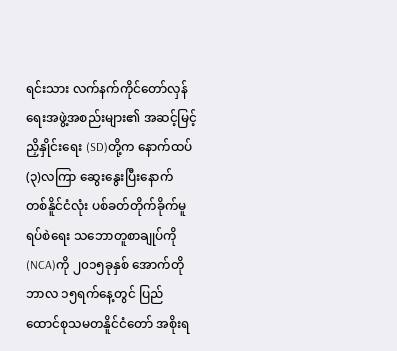ရင်းသား လက်နက်ကိုင်တော်လှန်ရေးအဖွဲ့အစည်းများ၏ အဆင့်မြင့်ညှိနှိုင်းရေး (SD)တို့က နောက်ထပ် (၃)လကြာ ဆွေးနွေးပြီးနောက် တစ်နိူင်ငံလုံး ပစ်ခတ်တိုက်ခိုက်မူရပ်စဲရေး သဘောတူစာချုပ်ကို (NCA)ကို ၂၀၁၅ခုနှစ် အောက်တိုဘာလ ၁၅ရက်နေ့တွင် ပြည်ထောင်စုသမတနိူင်ငံတော် အစိုးရ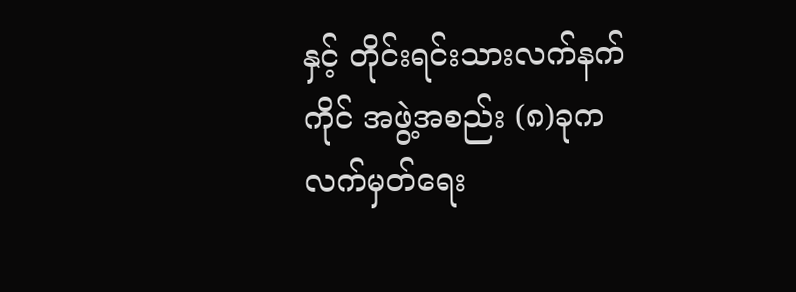နှင့် တိုင်းရင်းသားလက်နက်ကိုင် အဖွဲ့အစည်း (၈)ခုက လက်မှတ်ရေး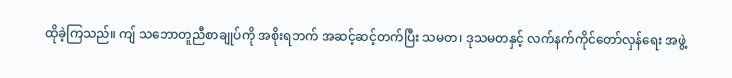ထိုခဲ့ကြသည်။ ကျ် သဘောတူညီစာချုပ်ကို အစိုးရဘက် အဆင့်ဆင့်တက်ပြီး သမတ၊ ဒုသမတနှင့် လက်နက်ကိုင်တော်လှန်ရေး အဖွဲ့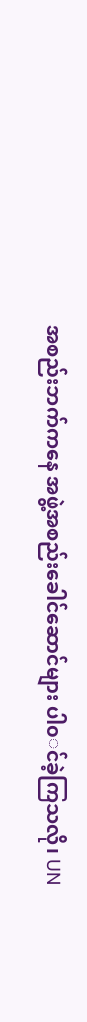အစည်းဘက်ကနေ အဖွဲ့အစည်းခေါင်ဆောင်များ ပါ၀◌င်ခဲ့ကြသလို၊ UN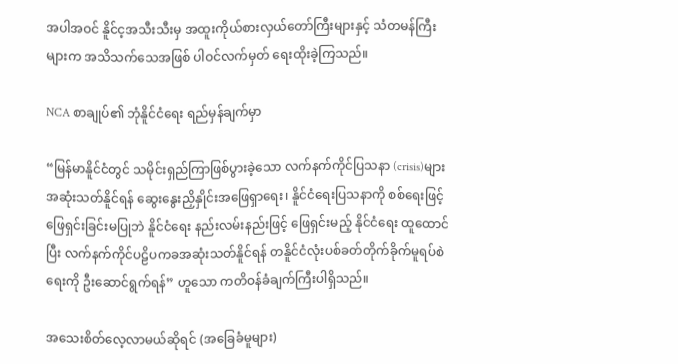အပါအဝင် နိူင်င့အသီးသီးမှ အထူးကိုယ်စားလှယ်တော်ကြီးများနှင့် သံတမန်ကြီးများက အသိသက်သေအဖြစ် ပါဝင်လက်မှတ် ရေးထိုးခဲ့ကြသည်။

NCA စာချုပ်၏ ဘုံနိူင်ငံရေး ရည်မှန်ချက်မှာ

“မြန်မာနိူင်ငံတွင် သမိုင်းရှည်ကြာဖြစ်ပွားခဲ့သော လက်နက်ကိုင်ပြသနာ (crisis)များ အဆုံးသတ်နိူင်ရန် ဆွေးနွေးညှိနှိုင်းအဖြေရှာရေး၊ နိူင်ငံရေးပြသနာကို စစ်ရေးဖြင့် ဖြေရှင်းခြင်းမပြုဘဲ နိူင်ငံရေး နည်းလမ်းနည်းဖြင့် ဖြေရှင်းမည့် နိုင်ငံရေး ထူထောင်ပြီး လက်နက်ကိုင်ပဠိပကခအဆုံးသတ်နိူင်ရန် တနိူင်ငံလုံးပစ်ခတ်တိုက်ခိုက်မူရပ်စဲရေးကို ဦးဆောင်ရွက်ရန်” ဟူသော ကတိဝန်ခံချက်ကြီးပါရှိသည်။

အသေးစိတ်လေ့လာမယ်ဆိုရင် (အခြေခံမူများ)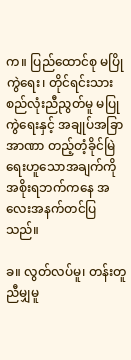က။ ပြည်ထောင်စု မပြိုကွဲရေး၊ တိုင်ရင်းသား စည်လုံးညီညွတ်မူ မပြုကွဲရေးနှင့် အချုပ်အခြာအာဏာ တည့်တံ့ခိုင်မြဲရေးဟူသောအချက်ကို အစိုးရဘက်ကနေ အလေးအနက်တင်ပြသည်။

ခ။ လွတ်လပ်မူ၊ တန်းတူညီမျှမူ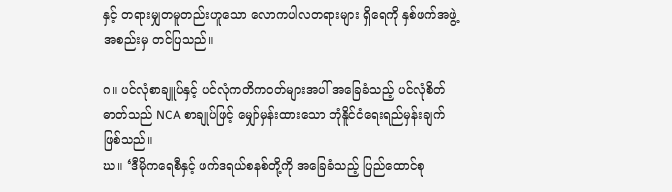နှင့် တရားမျှတမူတည်းဟူသော လောကပါလတရားများ ရှိရေကို နှစ်ဖက်အဖွဲ့အစည်းမှ တင်ပြသည်။

ဂ။ ပင်လုံစာချူပ်နှင့် ပင်လုံကတိကဝတ်များအပါ် အခြေခံသည့် ပင်လုံစိတ်ဓာတ်သည် NCA စာချုပ်ဖြင့် မျှော်မှန်းထားသော ဘုံနိူင်ငံရေးရည်မှန်းချက် ဖြစ်သည်။
ဃ။ ‘ဒီမိုကရေစီနှင့် ဖက်ဒရယ်စနစ်တို့ကို အခြေခံသည့် ပြည်ထောင်စု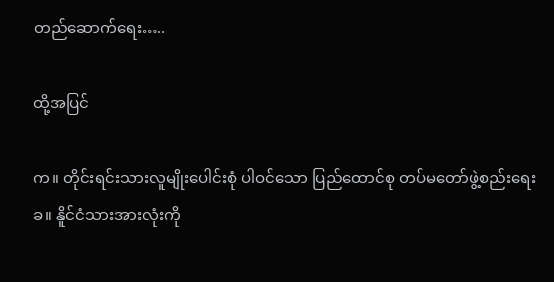တည်ဆောက်ရေး…..

ထို့အပြင်

က။ တိုင်းရင်းသားလူမျိုးပေါင်းစုံ ပါဝင်သော ပြည်ထောင်စု တပ်မတော်ဖွဲ့စည်းရေး
ခ။ နိူင်ငံသားအားလုံးကို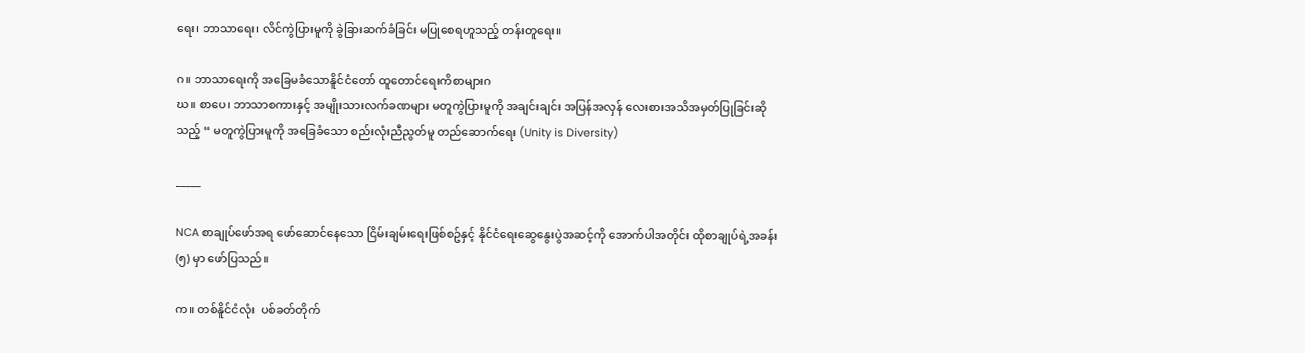ရေး၊ ဘာသာရေး၊ လိင်ကွဲပြားမူကို ခွဲခြားဆက်ခံခြင်း မပြုစေရဟူသည့် တန်းတူရေး။

ဂ။ ဘာသာရေးကို အခြေမခံသောနိူင်ငံတော် ထူတောင်ရေးကိစာများဂ
ဃ။ စာပေ၊ ဘာသာစကားနှင့် အမျိုးသားလက်ခဏများ မတူကွဲပြားမူကို အချင်းချင်း အပြန်အလှန် လေးစားအသိအမှတ်ပြုခြင်းဆိုသည့် “ မတူကွဲပြားမူကို အခြေခံသော စည်းလုံးညီညွတ်မူ တည်ဆောက်ရေး (Unity is Diversity)

_____

NCA စာချုပ်ဖော်အရ ဖော်ဆောင်နေသော ငြိမ်းချမ်းရေးဖြစ်စဥ်နှင့် နိုင်ငံရေးဆွေနွေးပွဲအဆင့်ကို အောက်ပါအတိုင်း ထိုစာချုပ်ရဲ့အခန်း (၅) မှာ ဖော်ပြသည်။

က။ တစ်နိူင်ငံလုံး  ပစ်ခတ်တိုက်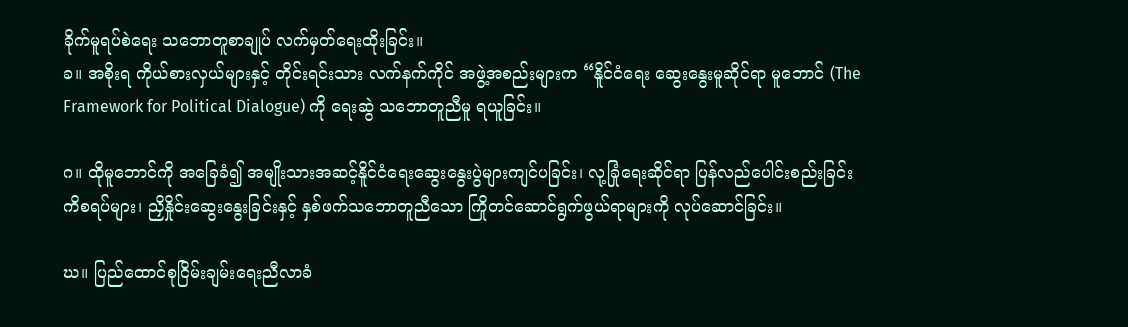ခိုက်မူရပ်စဲရေး သဘောတူစာချုပ် လက်မှတ်ရေးထိုးခြင်း။
ခ။ အစိုးရ ကိုယ်စားလှယ်များနှင့် တိုင်းရင်းသား လက်နက်ကိုင် အဖွဲ့အစည်းများက “နိူင်ငံရေး ဆွေးနွေးမူဆိုင်ရာ မူဘောင် (The Framework for Political Dialogue) ကို ရေးဆွဲ သဘောတူညီမူ ရယူခြင်း။

ဂ။ ထိုမူဘောင်ကို အခြေခံ၍ အမျိုးသားအဆင့်နိူင်ငံရေးဆွေးနွေးပွဲများကျင်ပခြင်း၊ လု့ခြုံရေးဆိုင်ရာ ပြန်လည်ပေါင်းစည်းခြင်း ကိစရပ်များ၊ ညှိနှိုင်းဆွေးနွေးခြင်းနှင့် နှစ်ဖက်သဘောတူညီသော ကြိုတင်ဆောင်ရွက်ဖွယ်ရာများကို လုပ်ဆောင်ခြင်း။

ဃ။ ပြည်ထောင်စုငြိမ်းချမ်းရေးညီလာခံ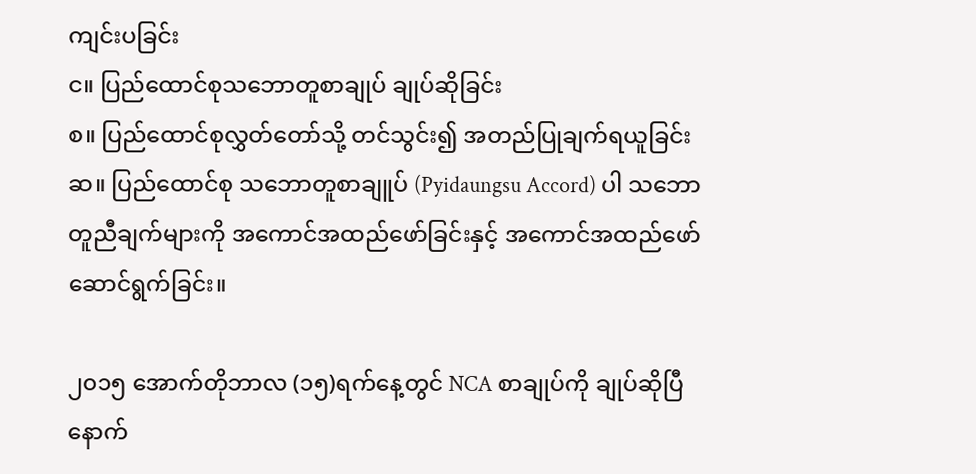ကျင်းပခြင်း
င။ ပြည်ထောင်စုသဘောတူစာချုပ် ချုပ်ဆိုခြင်း
စ။ ပြည်ထောင်စုလွှတ်တော်သို့ တင်သွင်း၍ အတည်ပြုချက်ရယူခြင်း
ဆ။ ပြည်ထောင်စု သဘောတူစာချူပ် (Pyidaungsu Accord) ပါ သဘောတူညီချက်များကို အကောင်အထည်ဖော်ခြင်းနှင့် အကောင်အထည်ဖော် ဆောင်ရွက်ခြင်း။

၂၀၁၅ အောက်တိုဘာလ (၁၅)ရက်နေ့တွင် NCA စာချုပ်ကို ချုပ်ဆိုပြီနောက်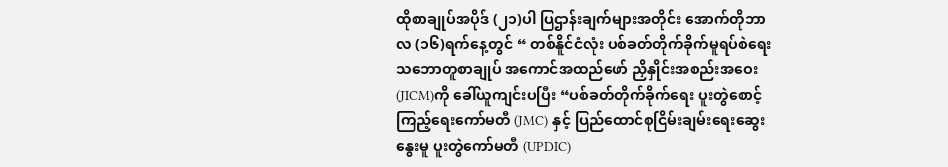ထိုစာချုပ်အပိုဒ် (၂၁)ပါ ပြဌာန်းချက်များအတိုင်း အောက်တိုဘာလ (၁၆)ရက်နေ့တွင် “ တစ်နိူင်ငံလုံး ပစ်ခတ်တိုက်ခိုက်မူရပ်စဲရေး သဘောတူစာချုပ် အကောင်အထည်ဖော် ညှိနှိုင်းအစည်းအဝေး (JICM)ကို ခေါ်ယူကျင်းပပြီး “ပစ်ခတ်တိုက်ခိုက်ရေး ပူးတွဲစောင့်ကြည့်ရေးကော်မတီ (JMC) နှင့် ပြည်ထောင်စုငြိမ်းချမ်းရေးဆွေးနွေးမူ ပူးတွဲကော်မတီ (UPDIC)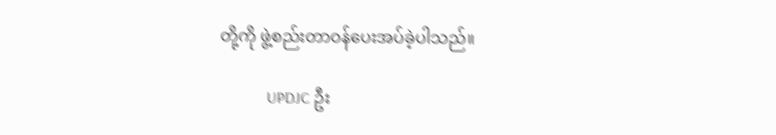တို့ကို ဖွဲ့စည်းတာဝန်ပေးအပ်ခဲ့ပါသည်။

            UPDJC ဦး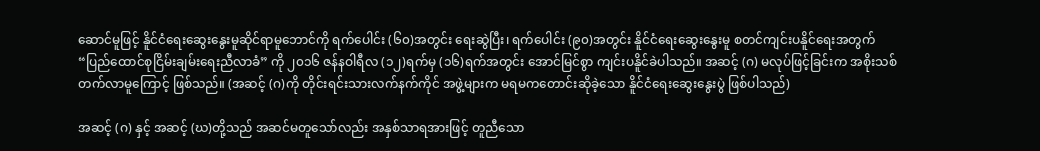ဆောင်မူဖြင့် နိူင်ငံရေးဆွေးနွေးမူဆိုင်ရာမူဘောင်ကို ရက်ပေါင်း (၆၀)အတွင်း ရေးဆွဲပြီး၊ ရက်ပေါင်း (၉၀)အတွင်း နိူင်ငံရေးဆွေးနွေးမူ စတင်ကျင်းပနိူင်ရေးအတွက် “ပြည်ထောင်စုငြိမ်းချမ်းရေးညီလာခံ” ကို ၂၀၁၆ ဇန်နဝါရီလ (၁၂)ရက်မှ (၁၆)ရက်အတွင်း အောင်မြင်စွာ ကျင်းပနိူင်ခဲပါသည်။ အဆင့် (ဂ) မလုပ်ဖြင့်ခြင်းက အစိုးသစ်တက်လာမူကြောင့် ဖြစ်သည်။ (အဆင့် (ဂ)ကို တိုင်းရင်းသားလက်နက်ကိုင် အဖွဲ့များက မရမကတောင်းဆိုခဲ့သော နိူင်ငံရေးဆွေးနွေးပွဲ ဖြစ်ပါသည်)

အဆင့် (ဂ) နှင့် အဆင့် (ဃ)တို့သည် အဆင်မတူသော်လည်း အနှစ်သာရအားဖြင့် တူညီသော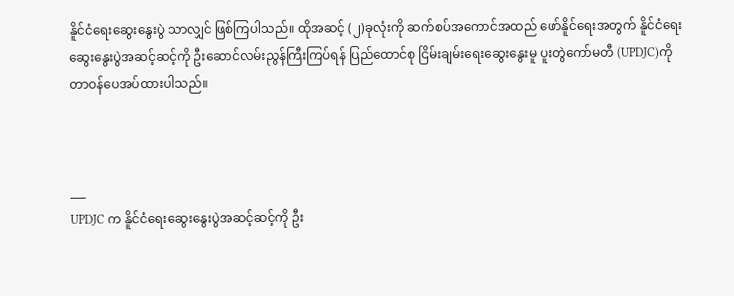နိူင်ငံရေး‌ဆွေးနွေးပွဲ သာလျှင် ဖြစ်ကြပါသည်။ ထိုအဆင့် (၂)ခုလုံးကို ဆက်စပ်အကောင်အထည် ဖော်နိူင်ရေးအတွက် နိူင်ငံရေးဆွေးနွေးပွဲအဆင့်ဆင့်ကို ဦးဆောင်လမ်းညွန်ကြီးကြပ်ရန် ပြည်ထောင်စု ငြိမ်းချမ်းရေးဆွေးနွေးမူ ပူးတွဲကော်မတီ (UPDJC)ကို တာဝန်ပေအပ်ထားပါသည်။



___
UPDJC က နိူင်ငံရေးဆွေးနွေးပွဲအဆင့်ဆင့်ကို ဦး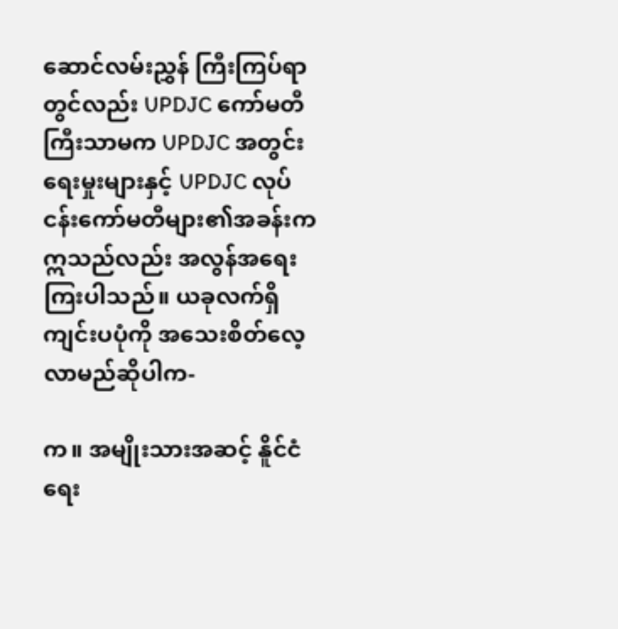ဆောင်လမ်းညွှန် ကြီးကြပ်ရာတွင်လည်း UPDJC ကော်မတီကြီးသာမက UPDJC အတွင်းရေးမှုးများနှင့် UPDJC လုပ်ငန်းကော်မတီများ၏အခန်းကဣသည်လည်း အလွန်အရေးကြးပါသည်။ ယခုလက်ရှိ ကျင်းပပုံကို အသေးစိတ်လေ့လာမည်ဆိုပါက-

က။ အမျိုးသားအဆင့် နိူင်ငံရေး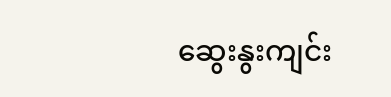ဆွေးနွးကျင်း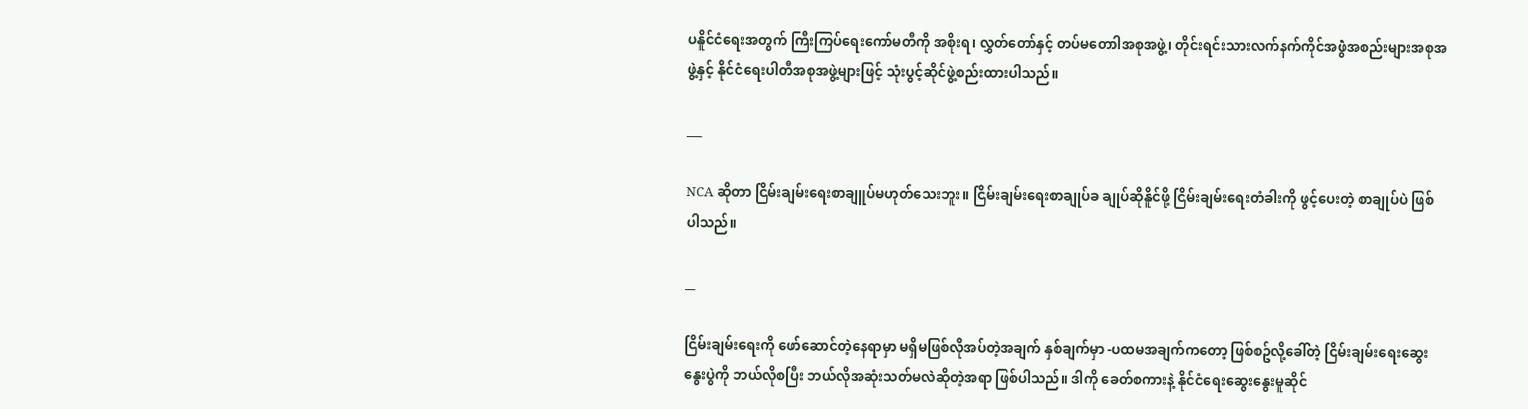ပနိူင်ငံရေးအတွက် ကြီးကြပ်ရေးကော်မတီကို အစိုးရ၊ လွှတ်တော်နှင့် တပ်မတောါအစုအဖွဲ့၊ တိုင်းရင်းသားလက်နက်ကိုင်အဖွဲံအစည်းများအစုအဖွဲ့နှင့် နိုင်ငံရေးပါတီအစုအဖွဲ့များဖြင့် သုံးပွင့်ဆိုင်ဖွဲ့စည်းထားပါသည်။

___

NCA ဆိုတာ ငြိမ်းချမ်းရေးစာချူပ်မဟုတ်သေးဘူး။ ငြိမ်းချမ်းရေးစာချုပ်ခ ချုပ်ဆိုနိူင်ဖို့ ငြိမ်းချမ်းရေးတံခါးကို ဖွင့်ပေးတဲ့ စာချုပ်ပဲ ဖြစ်ပါသည်။

__

ငြိမ်းချမ်းရေးကို ဖော်ဆောင်တဲ့နေရာမှာ မရှိမဖြစ်လိုအပ်တဲ့အချက် နှစ်ချက်မှာ -ပထမအချက်ကတော့ ဖြစ်စဥ်လို့ခေါ်တဲ့ ငြိမ်းချမ်းရေးဆွေးနွေးပွဲကို ဘယ်လိုစပြီး ဘယ်လိုအဆုံးသတ်မလဲဆိုတဲ့အရာ ဖြစ်ပါသည်။ ဒါကို ခေတ်စကားနဲ့ နိုင်ငံရေးဆွေးနွေးမူဆိုင်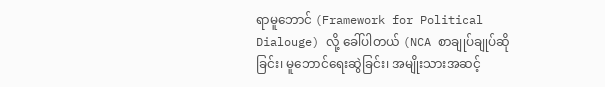ရာမူဘောင် (Framework for Political Dialouge) လို့ ခေါ်ပါတယ် (NCA စာချုပ်ချုပ်ဆိုခြင်း၊ မူဘောင်ရေးဆွဲခြင်း၊ အမျိုးသားအဆင့်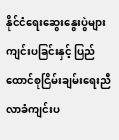နိုင်ငံရေးဆွေးနွေးပွဲများ ကျင်းပခြင်းနှင့် ပြည်ထောင်စုငြိမ်းချမ်းရေးညီလာခံကျင်းပ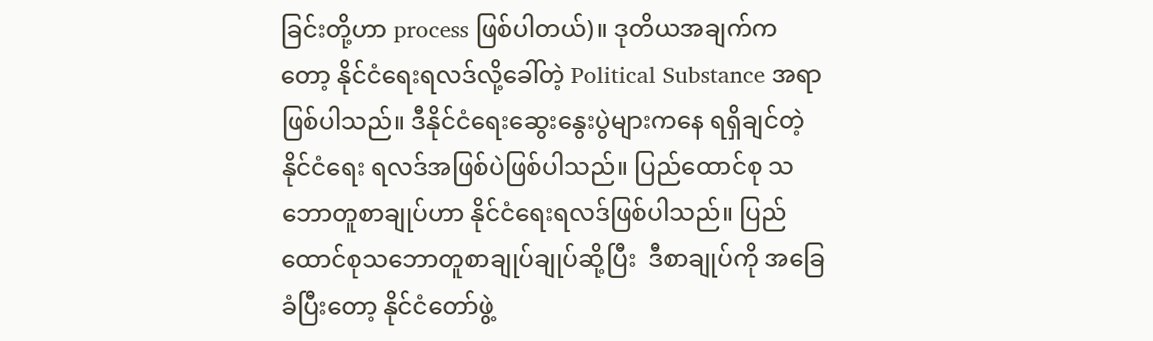ခြင်းတို့ဟာ process ဖြစ်ပါတယ်)။ ဒုတိယအချက်ကတော့ နိုင်ငံရေးရလဒ်လို့ခေါ်တဲ့ Political Substance အရာဖြစ်ပါသည်။ ဒီနိုင်ငံရေးဆွေးနွေးပွဲများကနေ ရရှိချင်တဲ့ နိုင်ငံရေး ရလဒ်အဖြစ်ပဲဖြစ်ပါသည်။ ပြည်ထောင်စု သဘောတူစာချုပ်ဟာ နိုင်ငံရေးရလဒ်ဖြစ်ပါသည်။ ပြည်ထောင်စုသဘောတူစာချုပ်ချုပ်ဆို့ပြီး  ဒီစာချုပ်ကို အခြေခံပြီးတော့ နိုင်ငံတော်ဖွဲ့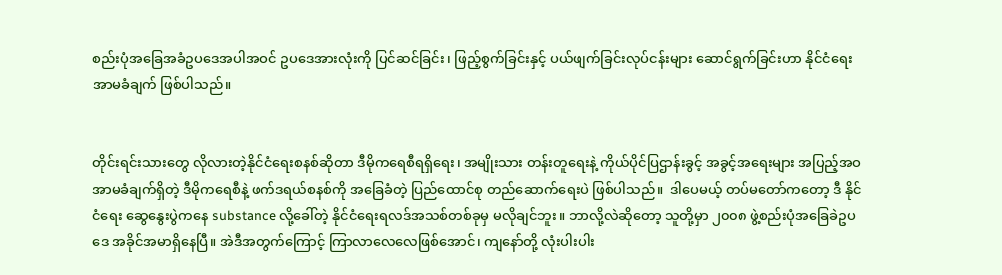စည်းပုံအခြေအခံဥပဒေအပါအဝင် ဥပဒေအားလုံးကို ပြင်ဆင်ခြင်း၊ ဖြည့်စွက်ခြင်းနှင့် ပယ်ဖျက်ခြင်းလုပ်ငန်းများ ဆောင်ရွက်ခြင်းဟာ နိုင်ငံရေးအာမခံချက် ဖြစ်ပါသည်။


တိုင်းရင်းသားတွေ လိုလားတဲ့နိုင်ငံရေးစနစ်ဆိုတာ ဒီမိုကရေစီရရှိရေး၊ အမျိုးသား တန်းတူရေးနဲ့ ကိုယ်ပိုင်ပြဌာန်းခွင့် အခွင့်အရေးများ အပြည့်အဝအာမခံချက်ရှိတဲ့ ဒီမိုကရေစီနဲ့ ဖက်ဒရယ်စနစ်ကို အခြေခံတဲ့ ပြည်ထောင်စု တည်ဆောက်ရေးပဲ ဖြစ်ပါသည်။  ဒါပေမယ့် တပ်မတော်ကတော့ ဒီ နိုင်ငံရေး ဆွေနွေးပွဲကနေ substance လို့ခေါ်တဲ့ နိုင်ငံရေးရလဒ်အသစ်တစ်ခုမှ မလိုချင်ဘူး။ ဘာလို့လဲဆိုတော့ သူတို့မှာ ၂၀၀၈ ဖွဲ့စည်းပုံအခြေခဲဥပဒေ အခိုင်အမာရှိနေပြီ။ အဲဒီအတွက်ကြောင့် ကြာလာလေလေဖြစ်အောင်၊ ကျနော်တို့ လုံးပါးပါး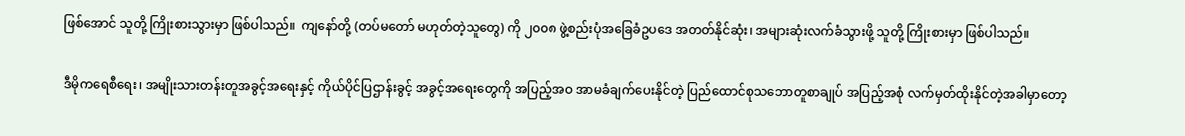ဖြစ်အောင် သူတို့ ကြိုးစားသွားမှာ ဖြစ်ပါသည်။  ကျနော်တို့ (တပ်မတော် မဟုတ်တဲ့သူတွေ) ကို ၂၀၀၈ ဖွဲ့စည်းပုံအခြေခံဥပဒေ အတတ်နိုင်ဆုံး၊ အများဆုံးလက်ခံသွားဖို့ သူတို့ ကြိုးစားမှာ ဖြစ်ပါသည်။

ဒီမိုကရေစီရေး၊ အမျိုးသားတန်းတူအခွင့်အရေးနှင့် ကိုယ်ပိုင်ပြဌာန်းခွင့် အခွင့်အရေးတွေကို အပြည့်အဝ အာမခံချက်ပေးနိုင်တဲ့ ပြည်ထောင်စုသဘောတူစာချုပ် အပြည့်အစုံ လက်မှတ်ထိုးနိုင်တဲ့အခါမှာတော့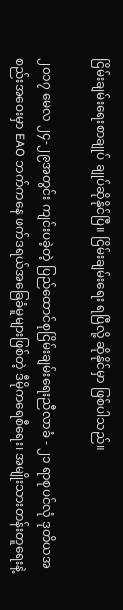ငြိမ်းချမ်းရေးစာချုပ် ချုပ်ဆိုနိုင်ပြီ။ ငြိမ်းချမ်းရေး ရပြီလို့ ဆိုနိုင်မှာ ဖြစ်ပါသည်။

၂၀၁၇ မေလ ၂၄-၂၉အတွင်း ကျင်းပခဲ့တဲ့ ပြည်ထောင်စုငြိမ်းချမ်းရေးညီလာခံ - ၂၁ ရာစုပင်လုံ ဒုတိယအစည်းအဝေးမှာ EAO ဘက်ကနေ ဖက်ဒရယ်အခြေခံမူများဖြစ်တဲ့ ဒီမိုကရေစီရေး၊ အမျိုးသားတန်းတူရေးနဲ့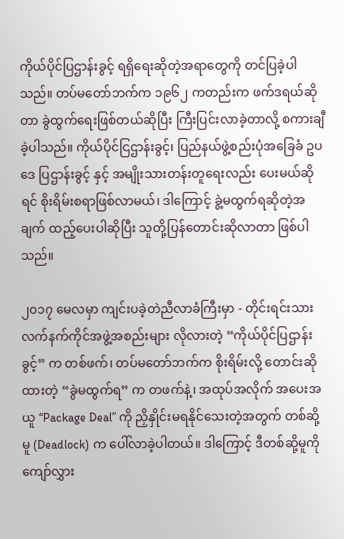ကိုယ်ပိုင်ပြဌာန်းခွင့် ရရှိရေးဆိုတဲ့အရာတွေကို တင်ပြခဲ့ပါသည်။ တပ်မတော်ဘက်က ၁၉၆၂ ကတည်းက ဖက်ဒရယ်ဆိုတာ ခွဲထွက်ရေးဖြစ်တယ်ဆိုပြီး ကြီးပြင်းလာခဲ့တာလို့ စကားချီခဲ့ပါသည်။ ကိုယ်ပိုင်ငြဌာန်းခွင့်၊ ပြည်နယ်ဖွဲ့စည်းပုံအခြေခံ ဥပဒေ ပြဌာန်းခွင့် နှင့် အမျိုးသားတန်းတူရေးလည်း ပေးမယ်ဆိုရင် စိုးရိမ်းစရာဖြစ်လာမယ်၊ ဒါကြောင့် ခွဲ့မထွက်ရဆိုတဲ့အချက် ထည့်ပေးပါဆိုပြီး သူတို့ပြန်တောင်းဆိုလာတာ ဖြစ်ပါသည်။

၂၀၁၇ မေလမှာ ကျင်းပခဲ့တဲညီလာခံကြီးမှာ - တိုင်းရင်းသားလက်နက်ကိုင်အဖွဲ့အစည်းများ လိုလားတဲ့ “ကိုယ်ပိုင်ပြဌာန်းခွင့်” က တစ်ဖက်၊ တပ်မတော်ဘက်က စိုးရိမ်းလို့ တောင်းဆိုထားတဲ့ “ခွဲမထွက်ရ” က တဖက်နဲ့၊ အထုပ်အလိုက် အပေးအယူ “Package Deal” ကို ညှိနှိုင်းမရနိုင်သေးတဲ့အတွက် တစ်ဆို့မူ (Deadlock) က ပေါ်လာခဲ့ပါတယ်။ ဒါကြောင့် ဒီတစ်ဆို့မူကို ကျော်လွှား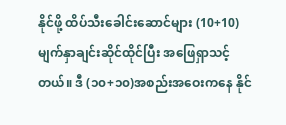နိုင်ဖို့ ထိပ်သီးခေါင်းဆောင်များ (10+10) မျက်နှာချင်းဆိုင်ထိုင်ပြီး အဖြေရှာသင့်တယ်။ ဒီ (၁၀+၁၀)အစည်းအဝေးကနေ နိုင်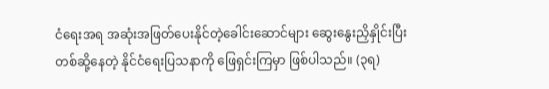ငံရေးအရ အဆုံးအဖြတ်ပေးနိုင်တဲ့ခေါင်းဆောင်များ ဆွေးနွေးညှိနှိုင်းပြီး တစ်ဆို့နေတဲ့ နိုင်ငံရေးပြသနာကို ဖြေရှင်းကြမှာ ဖြစ်ပါသည်။ (၃ရ)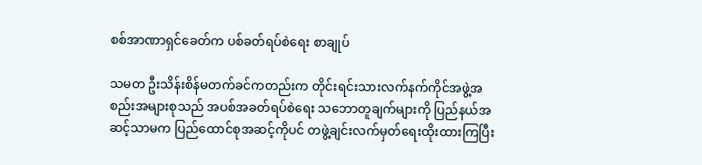စစ်အာဏာရှင်ခေတ်က ပစ်ခတ်ရပ်စဲရေး စာချုပ်

သမတ ဦးသိန်းစိန်မတက်ခင်ကတည်းက တိုင်းရင်းသားလက်နက်ကိုင်အဖွဲ့အစည်းအများစုသည် အပစ်အခတ်ရပ်စဲရေး သဘောတူချက်များကို ပြည်နယ်အဆင့်သာမက ပြည်ထောင်စုအဆင့်ကိုပင် တဖွဲ့ချင်းလက်မှတ်ရေးထိုးထားကြပြီး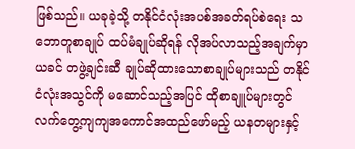ဖြစ်သည်။ ယခုခဲ့သို့ တနိုင်ငံလုံးအပစ်အခတ်ရပ်စဲရေး သဘောတူစာချုပ် ထပ်မံချုပ်ဆိုရန် လိုအပ်လာသည့်အချက်မှာ ယခင် တဖွဲ့ချင်းဆီ ချုပ်ဆိုထားသောစာချုပ်များသည် တနိုင်ငံလုံးအသွင်ကို မဆောင်သည့်အပြင် ထိုစာချူပ်များတွင် လက်တွေ့ကျကျအကောင်အထည်ဖော်မည့် ယနတများနှင့်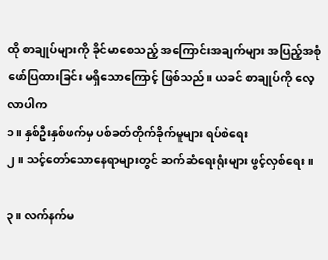ထို စာချုပ်များကို ခိုင်မာစေသည့် အကြောင်းအချက်များ အပြည့်အစုံဖော်ပြထားခြင်း မရှိသောကြောင့် ဖြစ်သည်။ ယခင် စာချုပ်ကို လေ့လာပါက
၁။ နှစ်ဦးနှစ်ဖက်မှ ပစ်ခတ်တိုက်ခိုက်မူများ ရပ်စဲရေး
၂။ သင့်တော်သောနေရာများတွင် ဆက်ဆံရေးရုံးများ ဖွင့်လှစ်ရေး။

၃။ လက်နက်မ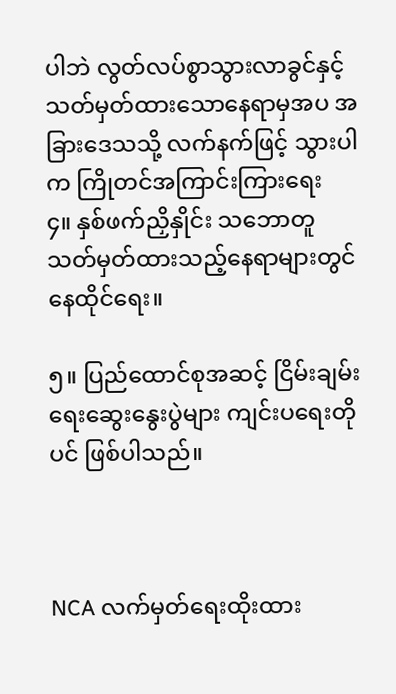ပါဘဲ လွတ်လပ်စွာသွားလာခွင်နှင့် သတ်မှတ်ထားသောနေရာမှအပ အခြားဒေသသို့ လက်နက်ဖြင့် သွားပါက ကြိုတင်အကြာင်းကြားရေး
၄။ နှစ်ဖက်ညှိနှိုင်း သဘောတူသတ်မှတ်ထားသည့်နေရာများတွင် နေထိုင်ရေး။

၅။ ပြည်ထောင်စုအဆင့် ငြိမ်းချမ်းရေးဆွေးနွေးပွဲများ ကျင်းပရေးတိုပင် ဖြစ်ပါသည်။



NCA လက်မှတ်ရေးထိုးထား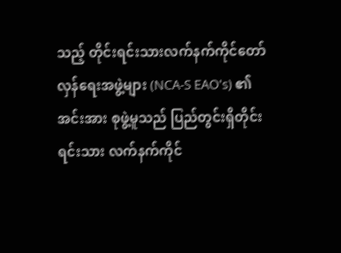သည့် တိုင်းရင်းသားလက်နက်ကိုင်တော်လှန်ရေးအဖွဲ့များ (NCA-S EAO's) ၏ အင်းအား စုဖွဲ့မူသည် ပြည်တွင်းရှိတိုင်းရင်းသား လက်နက်ကိုင်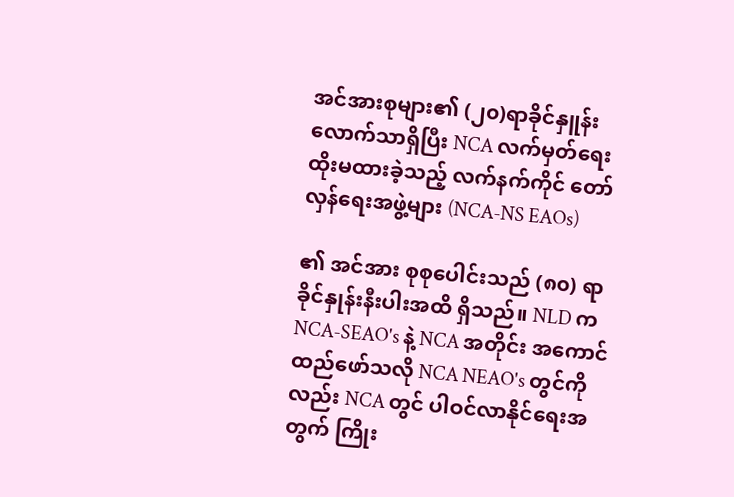အင်အားစုများ၏ (၂၀)ရာခိုင်နှူန်းလောက်သာရှိပြီး NCA လက်မှတ်ရေးထိုးမထားခဲ့သည့် လက်နက်ကိုင် တော်လှန်ရေးအဖွဲ့များ (NCA-NS EAOs)

၏ အင်အား စုစုပေါင်းသည် (၈၀) ရာခိုင်နှုန်းနီးပါးအထိ ရှိသည်။ NLD က NCA-SEAO's နဲ့ NCA အတိုင်း အကောင်ထည်ဖော်သလို NCA NEAO's တွင်ကိုလည်း NCA တွင် ပါဝင်လာနိုင်ရေးအတွက် ကြိုး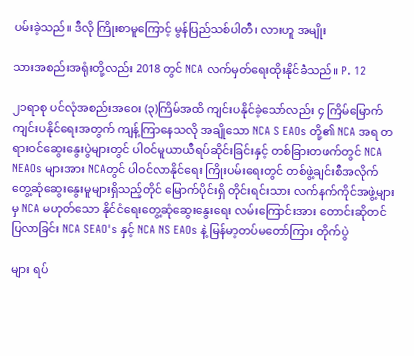ပမ်းခဲ့သည်။ ဒီလို ကြိုးစာမူကြောင့် မွန်ပြည်သစ်ပါတီ၊ လားဟူ အမျိုး

သားအစည်းအရုံးတို့လည်း 2018 တွင် NCA လက်မှတ်ရေးထိုးနိုင်ခဲံသည်။ P. 12

၂၁ရာစု ပင်လုံအစည်းအဝေး (၃)ကြိမ်အထိ ကျင်းပနိုင်ခဲ့သော်လည်း ၄ ကြိမ်မြောက်ကျင်းပနိုင်ရေးအတွက် ကျန့်ကြာနေသလို အချိုသော NCA S EAOs တို့၏ NCA အရ တရားဝင်ဆွေးနွေးပွဲများတွင် ပါဝင်မူယာယီရပ်ဆိုင်းခြင်းနှင့် တစ်ခြားတဖက်တွင် NCA NEAOs များအား NCAတွင် ပါဝင်လာနိုင်ရေး ကြိုးပမ်းရေးတွင် တစ်ဖွဲ့ချင်းစီအလိုက် တွေ့ဆုံဆွေးနွေးမူများရှိသည့်တိုင် မြောက်ပိုင်းရှိ တိုင်းရင်းသား လက်နက်ကိုင်အဖွဲ့များမှ NCA မဟုတ်သော နိုင်ငံရေးတွေ့ဆုံဆွေးနွေးရေး လမ်းကြောင်းအား တောင်းဆိုတင်ပြလာခြင်း NCA SEAO's နှင့် NCA NS EAOs နဲ့ မြန်မာ့တပ်မတော်ကြား တိုက်ပွဲ

များ ရပ်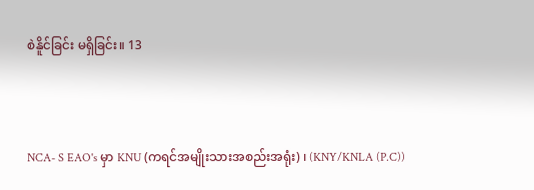စဲနိူင်ခြင်း မရှိခြင်း။ 13



NCA- S EAO's မှာ KNU (ကရင်အမျိုးသားအစည်းအရုံး) ၊ (KNY/KNLA (P.C))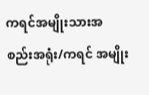ကရင်အမျိုးသားအစည်းအရုံး/ကရင် အမျိုး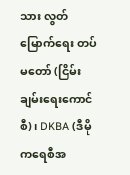သား လွတ်မြောက်ရေး တပ်မတော် (ငြိမ်းချမ်းရေးကောင်စီ)၊ DKBA (ဒီမိုကရေစီအ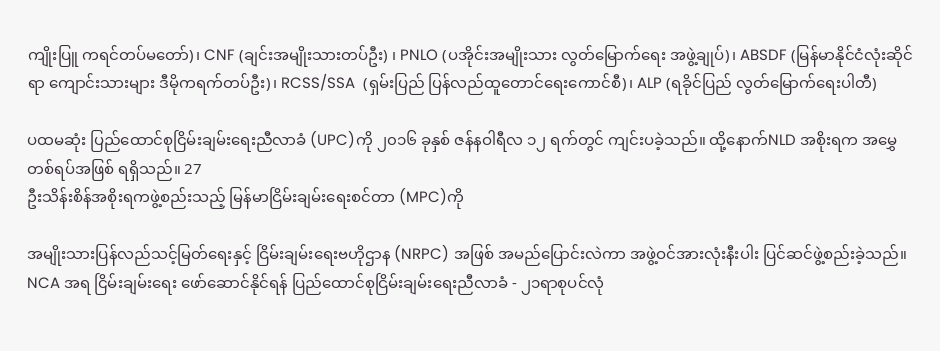ကျိုးပြူ ကရင်တပ်မတော်)၊ CNF (ချင်းအမျိုးသားတပ်ဦး) ၊ PNLO (ပအိုင်းအမျိုးသား လွတ်မြောက်ရေး အဖွဲ့ချုပ်)၊ ABSDF (မြန်မာနိုင်ငံလုံးဆိုင်ရာ ကျောင်းသားများ ဒီမိုကရက်တပ်ဦး)၊ RCSS/SSA  (ရှမ်းပြည် ပြန်လည်ထူတောင်ရေးကောင်စီ)၊ ALP (ရခိုင်ပြည် လွတ်မြောက်ရေးပါတီ)

ပထမဆုံး ပြည်ထောင်စုငြိမ်းချမ်းရေးညီလာခံ (UPC)ကို ၂၀၁၆ ခုနှစ် ဇန်နဝါရီလ ၁၂ ရက်တွင် ကျင်းပခဲ့သည်။ ထို့နောက်NLD အစိုးရက အမွှေတစ်ရပ်အဖြစ် ရရှိသည်။ 27
ဦးသိန်းစိန်အစိုးရကဖွဲ့စည်းသည့် မြန်မာငြိမ်းချမ်းရေးစင်တာ (MPC)ကို

အမျိုးသားပြန်လည်သင့်မြတ်ရေးနှင့် ငြိမ်းချမ်းရေးဗဟိုဌာန (NRPC) အဖြစ် အမည်ပြောင်းလဲကာ အဖွဲ့ဝင်အားလုံးနီးပါး ပြင်ဆင်ဖွဲ့စည်းခဲ့သည်။ NCA အရ ငြိမ်းချမ်းရေး ဖော်ဆောင်နိုင်ရန် ပြည်ထောင်စုငြိမ်းချမ်းရေးညီလာခံ - ၂၁ရာစုပင်လုံ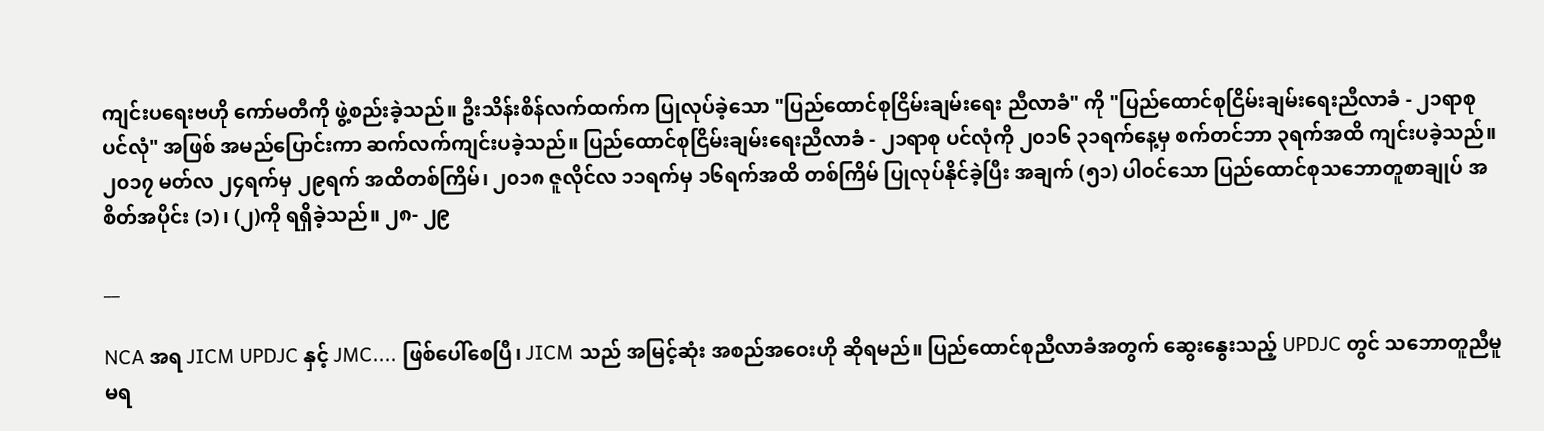ကျင်းပရေးဗဟို ကော်မတီကို ဖွဲ့စည်းခဲ့သည်။ ဦးသိန်းစိန်လက်ထက်က ပြုလုပ်ခဲ့သော "ပြည်ထောင်စုငြိမ်းချမ်းရေး ညီလာခံ" ကို "ပြည်ထောင်စုငြိမ်းချမ်းရေးညီလာခံ - ၂၁ရာစု ပင်လုံ" အဖြစ် အမည်ပြောင်းကာ ဆက်လက်ကျင်းပခဲ့သည်။ ပြည်ထောင်စုငြိမ်းချမ်းရေးညီလာခံ - ၂၁ရာစု ပင်လုံကို ၂၀၁၆ ၃၁ရက်နေ့မှ စက်တင်ဘာ ၃ရက်အထိ ကျင်းပခဲ့သည်။ ၂၀၁၇ မတ်လ ၂၄ရက်မှ ၂၉ရက် အထိတစ်ကြိမ်၊ ၂၀၁၈ ဇူလိုင်လ ၁၁ရက်မှ ၁၆ရက်အထိ တစ်ကြိမ် ပြုလုပ်နိုင်ခဲ့ပြီး အချက် (၅၁) ပါဝင်သော ပြည်ထောင်စုသဘောတူစာချုပ် အစိတ်အပိုင်း (၁)၊ (၂)ကို ရရှိခဲ့သည်။ ၂၈- ၂၉

__

NCA အရ JICM UPDJC နှင့် JMC.... ဖြစ်ပေါ်စေပြီ၊ JICM သည် အမြင့်ဆုံး အစည်အဝေးဟို ဆိုရမည်။ ပြည်ထောင်စုညီလာခံအတွက် ဆွေးနွေးသည့် UPDJC တွင် သဘောတူညီမူမရ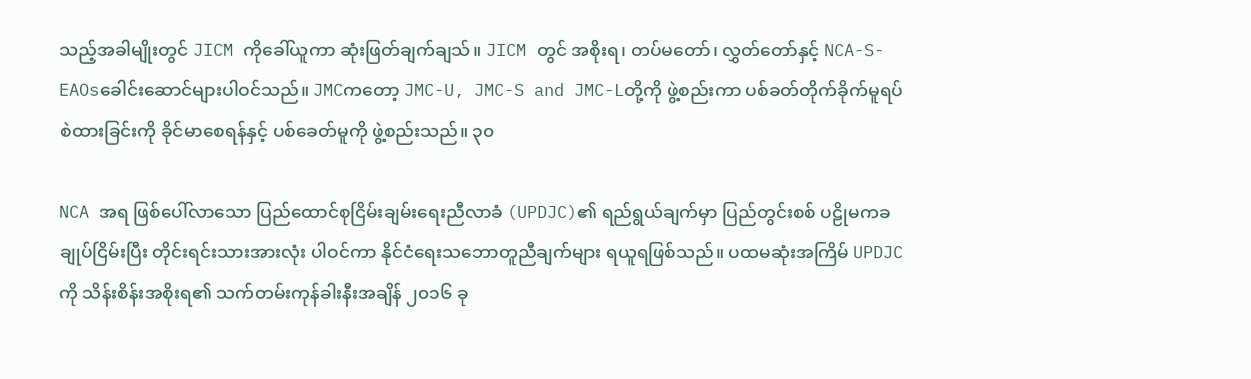သည့်အခါမျိုးတွင် JICM ကိုခေါ်ယူကာ ဆုံးဖြတ်ချက်ချသ်။ JICM တွင် အစိုးရ၊ တပ်မတော်၊ လွှတ်တော်နှင့် NCA-S-EAOsခေါင်းဆောင်များပါဝင်သည်။ JMCကတော့ JMC-U, JMC-S and JMC-Lတို့ကို ဖွဲ့စည်းကာ ပစ်ခတ်တိုက်ခိုက်မူရပ်စဲထားခြင်းကို ခိုင်မာစေရန်နှင့် ပစ်ခေတ်မူကို ဖွဲ့စည်းသည်။ ၃၀

NCA အရ ဖြစ်ပေါ်လာသော ပြည်ထောင်စုငြိမ်းချမ်းရေးညီလာခံ (UPDJC)၏ ရည်ရွယ်ချက်မှာ ပြည်တွင်းစစ် ပဠိုမကခ ချုပ်ငြိမ်းပြီး တိုင်းရင်းသားအားလုံး ပါဝင်ကာ နိုင်ငံရေးသဘောတူညီချက်များ ရယူရဖြစ်သည်။ ပထမဆုံးအကြိမ် UPDJC ကို သိန်းစိန်းအစိုးရ၏ သက်တမ်းကုန်ခါးနီးအချိန် ၂၀၁၆ ခု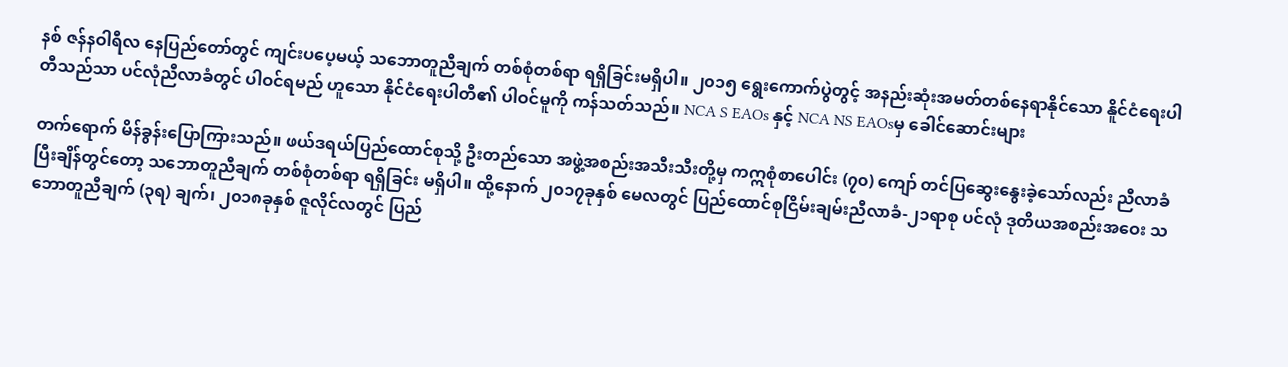နစ် ဇန်နဝါရီလ နေပြည်တော်တွင် ကျင်းပပေ့မယ့် သဘောတူညီချက် တစ်စုံတစ်ရာ ရရှိခြင်းမရှိပါ။ ၂၀၁၅ ရွေးကောက်ပွဲတွင့် အနည်းဆုံးအမတ်တစ်နေရာနိုင်သော နိူင်ငံရေးပါတီသည်သာ ပင်လုံညီလာခံတွင် ပါဝင်ရမည် ဟူသော နိုင်ငံရေးပါတီ၏ ပါဝင်မူကို ကန်သတ်သည်။ NCA S EAOs နှင့် NCA NS EAOsမှ ခေါင်ဆောင်းများ

တက်ရောက် မိန်ခွန်းပြောကြားသည်။ ဖယ်ဒရယ်ပြည်ထောင်စုသို့ ဦးတည်သော အဖွဲ့အစည်းအသီးသီးတို့မှ ကဣစုံစာပေါင်း (၇၀) ကျော် တင်ပြဆွေးနွေးခဲ့သော်လည်း ညီလာခံပြီးချိန်တွင်တော့ သဘောတူညီချက် တစ်စုံတစ်ရာ ရရှိခြင်း မရှိပါ။ ထို့နောက် ၂၀၁၇ခုနှစ် မေလတွင် ပြည်ထောင်စုငြိမ်းချမ်းညီလာခံ-၂၁ရာစု ပင်လုံ ဒုတိယအစည်းအဝေး သဘောတူညီချက် (၃ရ) ချက်၊ ၂၀၁၈ခုနှစ် ဇူလိုင်လတွင် ပြည်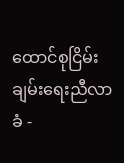ထောင်စုငြိမ်းချမ်းရေးညီလာခံ -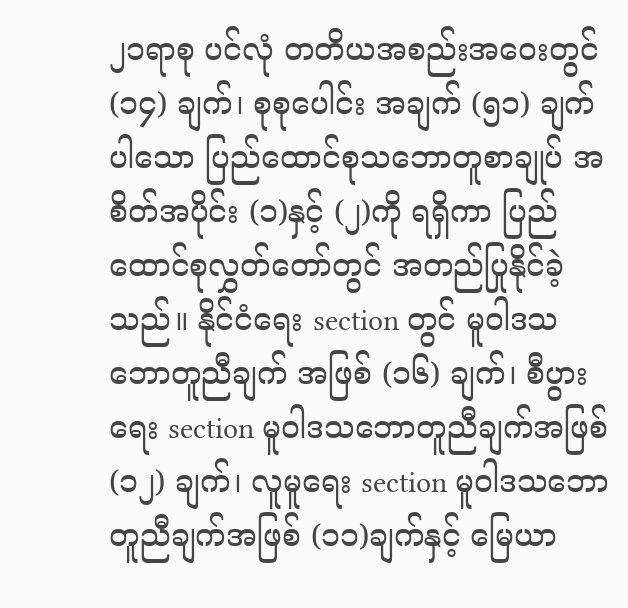၂၁ရာစု ပင်လုံ တတိယအစည်းအဝေးတွင် (၁၄) ချက်၊ စုစုပေါင်း အချက် (၅၁) ချက် ပါသော ပြည်ထောင်စုသဘောတူစာချုပ် အစိတ်အပိုင်း (၁)နှင့် (၂)ကို ရရှိကာ ပြည်ထောင်စုလွှတ်တော်တွင် အတည်ပြုနိုင်ခဲ့သည်။ နိုင်ငံရေး section တွင် မူဝါဒသဘောတူညီချက် အဖြစ် (၁၆) ချက်၊ စီပွားရေး section မူဝါဒသဘောတူညီချက်အဖြစ် (၁၂) ချက်၊ လူမူရေး section မူဝါဒသဘောတူညီချက်အဖြစ် (၁၁)ချက်နှင့် မြေယာ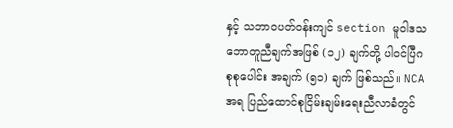နှင့် သဘာဝပတ်ဝန်းကျင် section မူဝါဒသဘောတူညီချက်အဖြစ် (၁၂) ချက်တို့ ပါဝင်ပြီဂ စုစုပေါင်း အချက် (၅၁) ချက် ဖြစ်သည်။ NCA အရ ပြည်ထောင်စုငြိမ်းချမ်းရေးညီလာခံတွင်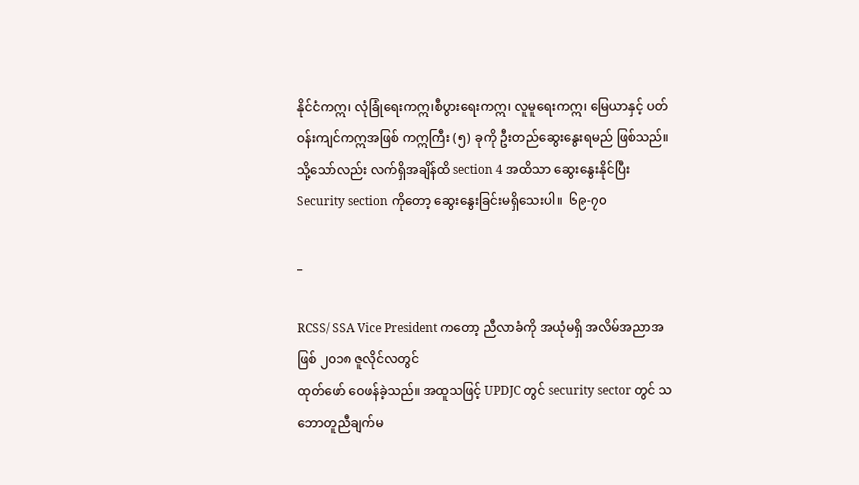နိုင်ငံကဣ၊ လုံခြုံရေးကဣ၊စီပွားရေးကဣ၊ လူမူရေးကဣ၊ မြေယာနှင့် ပတ်ဝန်းကျင်ကဣအဖြစ် ကဣကြီး (၅) ခုကို ဦးတည်ဆွေးနွေးရမည် ဖြစ်သည်။ သို့သော်လည်း လက်ရှိအချိန်ထိ section 4 အထိသာ ဆွေးနွေးနိုင်ပြီး Security section ကိုတော့ ဆွေးနွေးခြင်းမရှိသေးပါ။  ၆၉-၇၀

_

RCSS/ SSA Vice President ကတော့ ညီလာခံကို အယုံမရှိ အလိမ်အညာအဖြစ် ၂၀၁၈ ဇူလိုင်လတွင်
ထုတ်ဖော် ဝေဖန်ခဲ့သည်။ အထူသဖြင့် UPDJC တွင် security sector တွင် သဘောတူညီချက်မ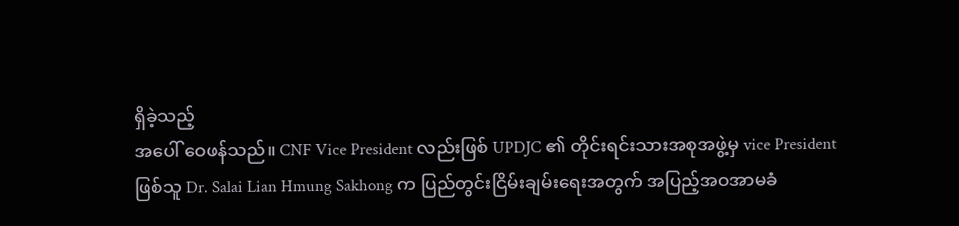ရှိခဲ့သည့်
အပေါ် ဝေဖန်သည်။ CNF Vice President လည်းဖြစ် UPDJC ၏ တိုင်းရင်းသားအစုအဖွဲ့မှ vice President
ဖြစ်သူ Dr. Salai Lian Hmung Sakhong က ပြည်တွင်းငြိမ်းချမ်းရေးအတွက် အပြည့်အဝအာမခံ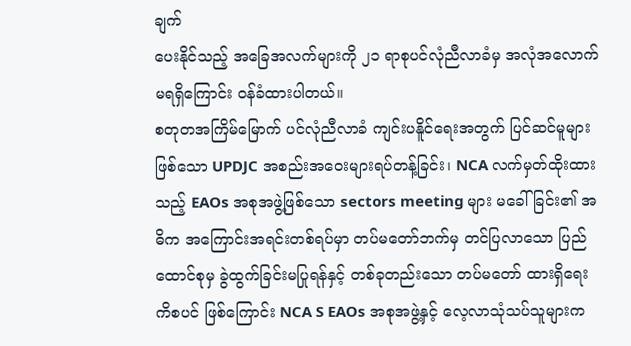ချက်
ပေးနိုင်သည့် အခြေအလက်များကို ၂၁ ရာစုပင်လုံညီလာခံမှ အလုံအလောက်မရရှိကြောင်း ဝန်ခံထားပါတယ်။
စတုတအကြိမ်မြောက် ပင်လုံညီလာခံ ကျင်းပနိူင်ရေးအတွက် ပြင်ဆင်မူများဖြစ်သော UPDJC အစည်းအဝေးများရပ်တန့်ခြင်း၊ NCA လက်မှတ်ထိုးထားသည့် EAOs အစုအဖွဲ့ဖြစ်သော sectors meeting များ မခေါ်ခြင်း၏ အဓိက အကြောင်းအရင်းတစ်ရပ်မှာ တပ်မတော်ဘက်မှ တင်ပြလာသော ပြည်ထောင်စုမှ ခွဲထွက်ခြင်းမပြုရန်နှင့် တစ်ခုတည်းသော တပ်မတော် ထားရှိရေးကိစပင် ဖြစ်ကြောင်း NCA S EAOs အစုအဖွဲ့နှင့် လေ့လာသုံသပ်သူများက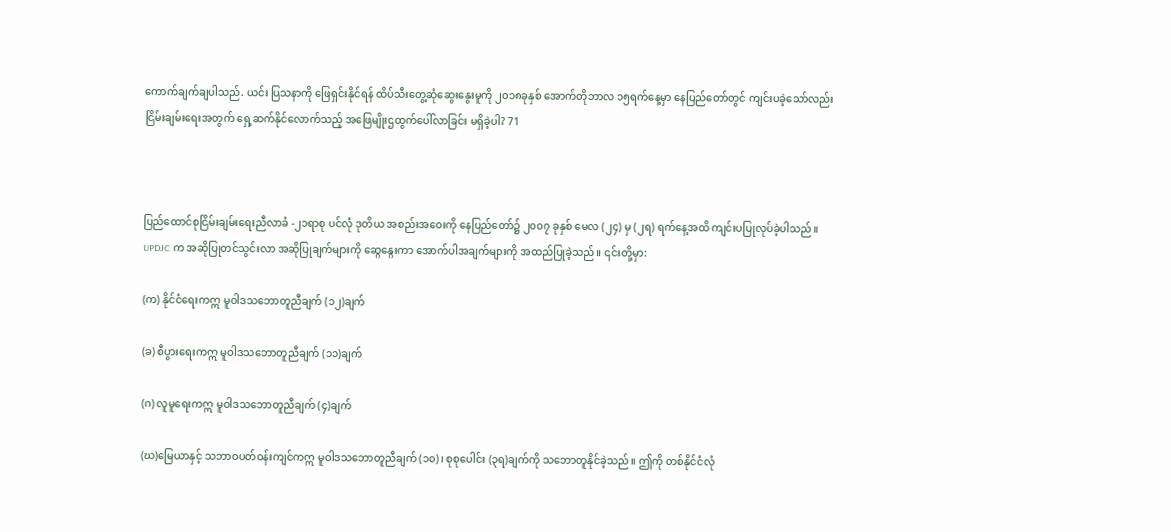ကောက်ချက်ချပါသည်. ယင်း ပြသနာကို ဖြေရှင်းနိုင်ရန် ထိပ်သီးတွေ့ဆုံဆွေးနွေးမူကို ၂၀၁၈ခုနှစ် အောက်တိုဘာလ ၁၅ရက်နေ့မှာ နေပြည်တော်တွင် ကျင်းပခဲ့သော်လည်း ငြိမ်းချမ်းရေးအတွက် ရှေ့ဆက်နိုင်လောက်သည့် အဖြေမျိုးဌထွက်‌ပေါ်လာခြင်း မရှိခဲ့ပါ? 71



ပြည်ထောင်စုငြိမ်းချမ်းရေးညီလာခံ -၂၁ရာစု ပင်လုံ ဒုတိယ အစည်းအဝေးကို နေပြည်တော်၌ ၂၀၀၇ ခုနှစ် မေလ (၂၄) မှ (၂ရ) ရက်နေ့အထိ ကျင်းပပြုလုပ်ခဲ့ပါသည်။ UPDJC က အဆိုပြုတင်သွင်းလာ အဆိုပြုချက်များကို ဆ္ဂေန္ဂေးကာ အောက်ပါအချက်များကို အထည်ပြုခဲ့သည်။ ၎င်းတို့မှာ:

(က) နိုင်ငံ‌ရေးကဣ မူဝါဒသဘောတူညီချက် (၁၂)ချက်

(ခ) စီပွားရေးကဣ မူဝါဒသဘောတူညီချက် (၁၁)ချက်

(ဂ) လူမူရေးကဣ မူဝါဒသဘောတူညီချက် (၄)ချက်

(ဃ)မြေယာနှင့် သဘာဝပတ်ဝန်းကျင်ကဣ မူဝါဒသဘောတူညီချက် (၁၀)၊ စုစုပေါင်း (၃ရ)ချက်ကို သဘောတူနိုင်ခဲ့သည်။ ဤကို တစ်နိုင်ငံလုံ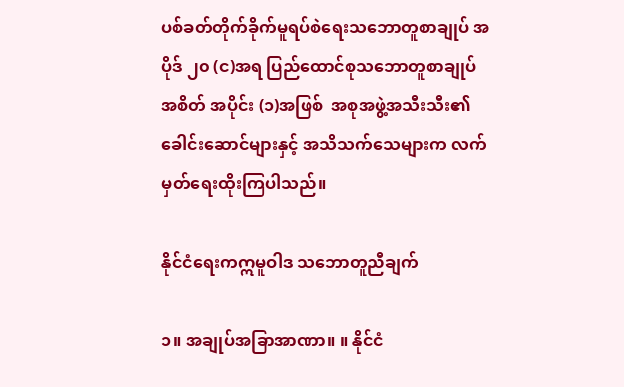ပစ်ခတ်တိုက်ခိုက်မူရပ်စဲရေးသဘောတူစာချုပ် အပိုဒ် ၂၀ (င)အရ ပြည်ထောင်စုသဘောတူစာချုပ် အစိတ် အပိုင်း (၁)အဖြစ်  အစုအဖွဲ့အသီးသီး၏ ခေါင်းဆောင်များနှင့် အသိသက်သေများက လက်မှတ်ရေးထိုးကြပါသည်။

နိုင်ငံရေးကဣမူဝါဒ သဘောတူညီချက်

၁။ အချုပ်အခြာအာဏာ။ ။ နိုင်ငံ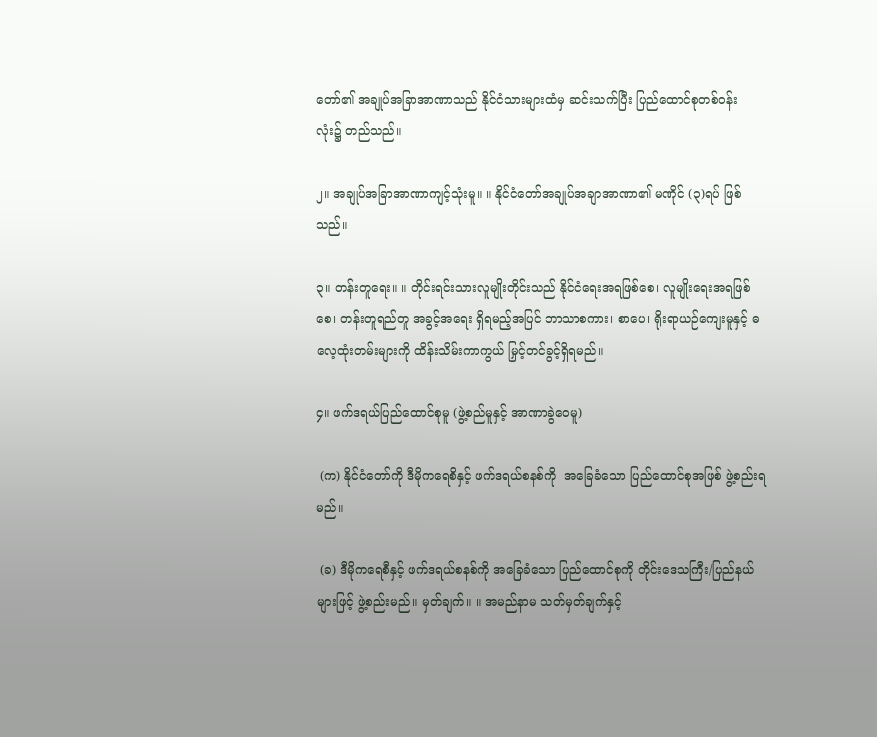တော်၏ အချုပ်အခြာအာဏာသည် နိုင်ငံသားများထံမှ ဆင်းသက်ပြီး ပြည်ထောင်စုတစ်ဝန်း လုံး၌ တည်သည်။

၂။ အချုပ်အခြာအာဏာကျင့်သုံးမူ။ ။ နိုင်ငံတော်အချုပ်အချာအာဏာ၏ မဏိုင် (၃)ရပ် ဖြစ်သည်။

၃။ တန်းတူရေး။ ။ တိုင်းရင်းသားလူမျိုးတိုင်းသည် နိုင်ငံရေးအရဖြစ်စေ၊ လူမျိုးရေးအရဖြစ်စေ၊ တန်းတူရည်တူ အခွင့်အရေး ရှိရမည့်အပြင် ဘာသာစကား၊ စာပေ၊ ရိုးရာယဉ်ကျေးမူနှင့် ဓလေ့ထုံးတမ်းများကို ထိန်းသိမ်းကာကွယ် မြှင့်တင်ခွင့်ရှိရမည်။

၄။ ဖက်ဒရယ်ပြည်ထောင်စုမူ (ဖွဲ့စည်မူနှင့် အာဏာခွဲဝေမူ)

 (က) နိုင်ငံတော်ကို ဒီမိုကရေစိနှင့် ဖက်ဒရယ်စနစ်ကို  အခြေခံသော ပြည်ထောင်စုအဖြစ် ဖွဲ့စည်းရမည်။

 (ခ) ဒီမိုကရေစီနှင့် ဖက်ဒရယ်စနစ်ကို အခြေခံသော ပြည်ထောင်စုကို တိုင်းဒေသကြီး/ပြည်နယ်များဖြင့် ဖွဲ့စည်းမည်။ မှတ်ချက်။ ။ အမည်နာမ သတ်မှတ်ချက်နှင့်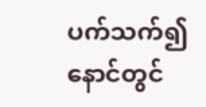ပက်သက်၍ နောင်တွင်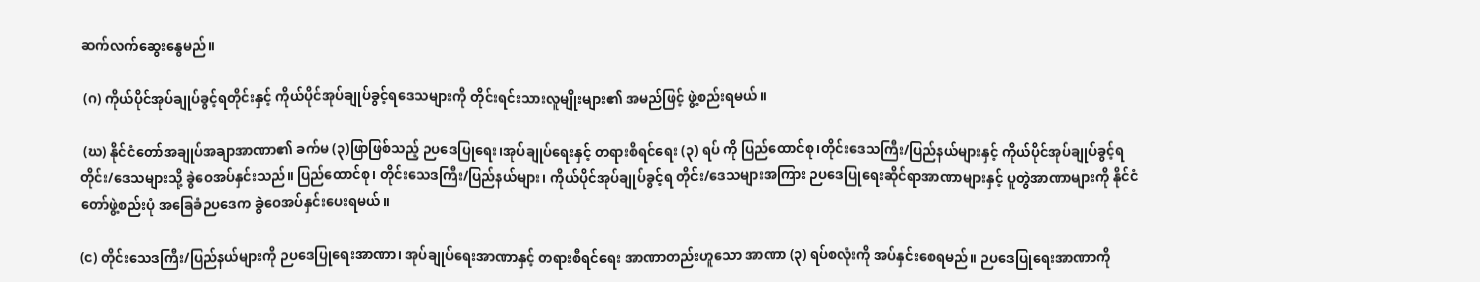ဆက်လက်ဆွေးနွေမည်။

 (ဂ) ကိုယ်ပိုင်အုပ်ချုပ်ခွင့်ရတိုင်းနှင့် ကိုယ်ပိုင်အုပ်ချုပ်ခွင့်ရဒေသများကို တိုင်းရင်းသားလူမျိုးများ၏ အမည်ဖြင့် ဖွဲ့စည်းရမယ်။

 (ဃ) နိုင်ငံတော်အချုပ်အချာအာဏာ၏ ခက်မ (၃)ဖြာဖြစ်သည့် ဉပဒေပြုရေး၊အုပ်ချုပ်ရေးနှင့် တရားစိရင်ရေး (၃) ရပ် ကို ပြည်ထောင်စု၊တိုင်းဒေသကြီး/ပြည်နယ်များနှင့် ကိုယ်ပိုင်အုပ်ချုပ်ခွင့်ရ တိုင်း/ဒေသများသို့ ခွဲဝေအပ်နှင်းသည်။ ပြည်ထောင်စု၊ တိုင်းသေဒကြီး/ပြည်နယ်များ၊ ကိုယ်ပိုင်အုပ်ချုပ်ခွင့်ရ တိုင်း/ဒေသများအကြား ဉပဒေပြုရေးဆိုင်ရာအာဏာများနှင့် ပူတွဲအာဏာများကို နိုင်ငံတော်ဖွဲ့စည်းပုံ အခြေခံဉပဒေက ခွဲဝေအပ်နှင်းပေးရမယ်။

(င) တိုင်းသေဒကြီး/ပြည်နယ်များကို ဉပဒေပြုရေးအာဏာ၊ အုပ်ချုပ်ရေးအာဏာနှင့် တရားစီရင်ရေး အာဏာတည်းဟူသော အာဏာ (၃) ရပ်စလုံးကို အပ်နှင်းစေရမည်။ ဉပဒေပြုရေးအာဏာကို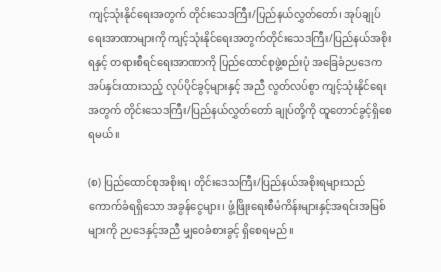ကျင့်သုံးနိုင်ရေးအတွက် တိုင်းသေဒကြီး/ပြည်နယ်လွှတ်တော်၊ အုပ်ချုပ်ရေးအာဏာများကို ကျင့်သုံးနိုင်ရေးအတွက်တိုင်းသေဒကြီး/ပြည်နယ်အစိုးရနှင့် တရားစီရင်ရေးအာဏာကို ပြည်ထောင်စုဖွဲ့စည်းပုံ အခြေခံဉပဒေက အပ်နှင်းထားသည့် လုပ်ပိုင်ခွင့်များနှင့် အညီ လွတ်လပ်စွာ ကျင့်သုံးနိုင်ရေးအတွက် တိုင်းသေဒကြီး/ပြည်နယ်လွှတ်တော် ချုပ်တို့ကို ထူတောင်ခွင့်ရှိစေရမယ်။

(စ) ပြည်ထောင်စုအစိုးရ၊ တိုင်းဒေသကြီး/ပြည်နယ်အစိုးရများသည် ကောက်ခံရရှိသော အခွန်ငွေများ၊ ဖွံ့ဖြိုးရေးစီမံကိန်းများနှင့်အရင်းအမြစ်များကို ဉပဒေနှင့်အညီ မျှဝေခံစားခွင့် ရှိစေရမည်။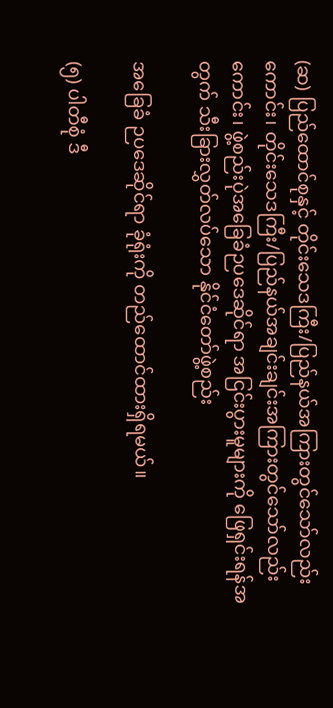(ဆ) ပြည်ထောင်စုနှင့် တိုင်းသေဒကြီး/ပြည်နယ်အကြားတွင်သော်လည်းကောင်း၊ တိုင်းသေဒကြီး/ပြည်နယ်အချင်းချင်းအကြားတွင်သော်လည်းကောင်း၊ ဖွဲ့စည်းပုဲအခြေခံဉပဒေဆိုင်ရာ အငြင်းပွားမူများကို ဖြေရှင်းရန်အတွက် သီးခြားလွှတ်လပ်သော နိုင်ငံတော်ဖွဲ့စည်း

အခြေခံ ဉပဒေဆိုင်ရာ ခုံရုံးကို တည်ထောင်ထားရှိရမယ်။

(၅) ပါတီစုံ ဒီ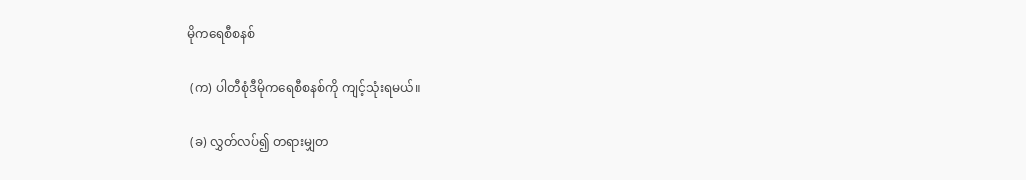မိုကရေစီစနစ်

 (က) ပါတီစုံဒီမိုကရေစီစနစ်ကို ကျင့်သုံးရမယ်။

 (ခ) လွှတ်လပ်၍ တရားမျှတ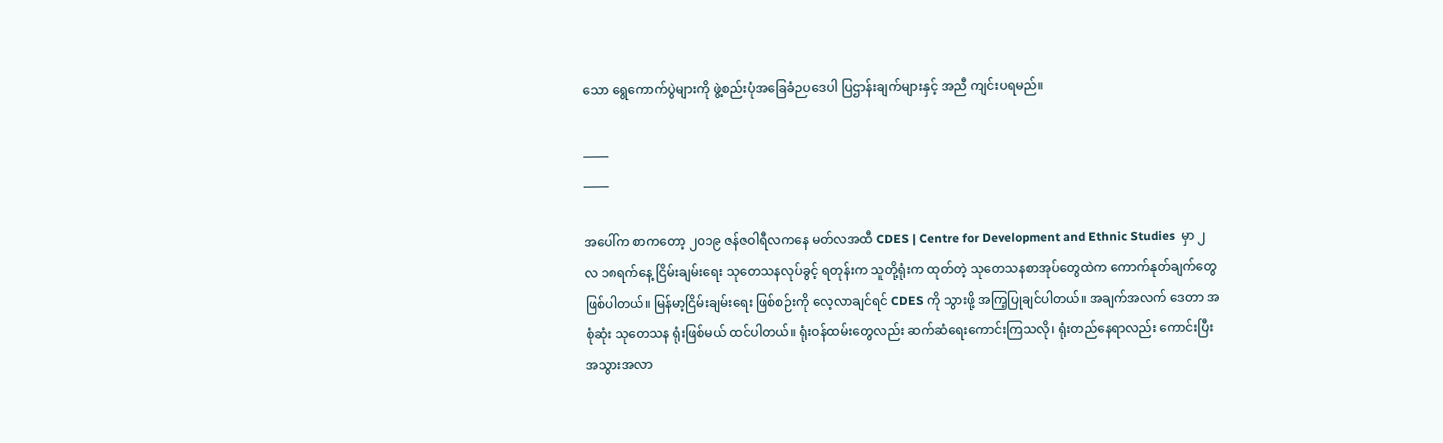သော ရွေကောက်ပွဲများကို ဖွဲ့စည်းပုံအခြေခံဉပဒေပါ ပြဌာန်းချက်များနှင့် အညီ ကျင်းပရမည်။

_____
_____

အပေါ်က စာကတော့ ၂၀၁၉ ဇန်ဇဝါရီလကနေ မတ်လအထီ CDES | Centre for Development and Ethnic Studies  မှာ ၂ လ ၁၈ရက်နေ့ ငြိမ်းချမ်းရေး သုတေသနလုပ်ခွင့် ရတုန်းက သူတို့ရုံးက ထုတ်တဲ့ သုတေသနစာအုပ်တွေထဲက ကောက်နုတ်ချက်တွေ ဖြစ်ပါတယ်။ မြန်မာ့ငြိမ်းချမ်းရေး ဖြစ်စဉ်းကို လေ့လာချင်ရင် CDES ကို သွားဖို့ အကြ့ပြုချင်ပါတယ်။ အချက်အလက် ဒေတာ အစုံဆုံး သုတေသန ရုံးဖြစ်မယ် ထင်ပါတယ်။ ရုံးဝန်ထမ်းတွေလည်း ဆက်ဆံရေးကောင်းကြသလို၊ ရုံးတည်နေရာလည်း ကောင်းပြီး အသွားအလာ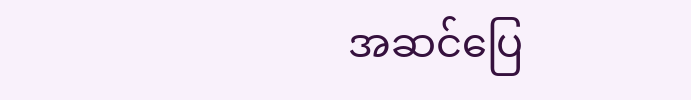အဆင်ပြေ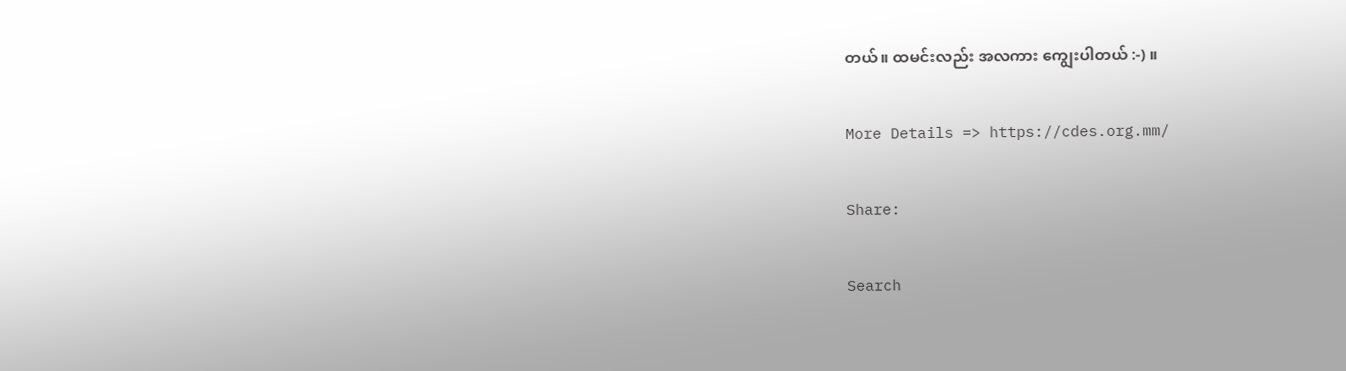တယ်။ ထမင်းလည်း အလကား ကျွေးပါတယ် :-) ။

More Details => https://cdes.org.mm/

Share:

Search